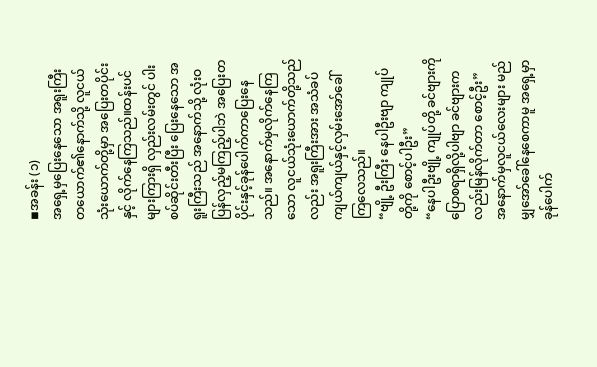◾အခန်း (၁)
အရှေ့မှပြေးနေသော အရူးကြီးတယောက်၏နောက်သို့ လူငယ်သုံးယောက်တို့မှာ အပြေးတပိုင်းနှင့် လိုက်နေကြသည်။ထန်းပင်များကြားရှိ လှည်းလမ်းတွင် ပါးစပ်ဆိုင်းတီးပြီး ပြေးနေသော အရူးကြီးသည် အနောက်သို့ လုံးဝပြန်လှည့်မကြည့်ပါဘဲ အပြေးတပိုင်းနှင့်ခုန်ပေါက်ကာပြေးနေသည်။ အနောက်မှလိုက်နေကြသော လူငယ်သုံးယောက်တို့သည်လည်း အရူးကြီးအား အသံခပ်ကျယ်ကျယ်နှင့်လှမ်းအော်ခေါ်ကြလေသည်။
“ဗျို့ ဦးကြီး နေပါဦးဗျာ ကျုပ်တို့ကို စောင့်ပါဦး”
“နေပါဦးဗျို့ ကျုပ်တို့ ခင်ဗျားကိုပြောစရာရှိလို့ပါဗျာ ခင်ဗျားကလည်းမြန်လိုက်တာ စောင့်ဦး”
အနောက်မှလူငယ်လေးများ မည်မျှအော်ခေါ်နေစေကာမူ အရှေ့မှာ ခုန်ပေါက်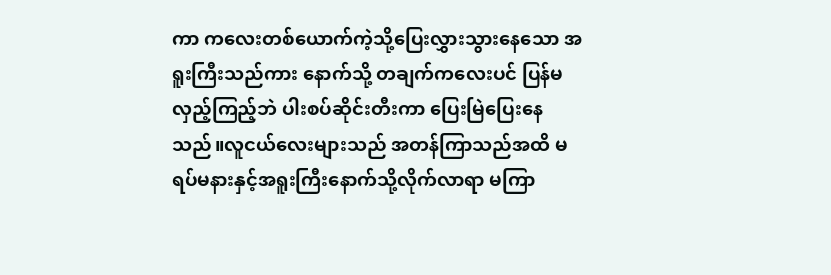ကာ ကလေးတစ်ယောက်ကဲ့သို့ပြေးလွှားသွားနေသော အရူးကြီးသည်ကား နောက်သို့ တချက်ကလေးပင် ပြန်မလှည့်ကြည့်ဘဲ ပါးစပ်ဆိုင်းတီးကာ ပြေးမြဲပြေးနေ သည်။လူငယ်လေးများသည် အတန်ကြာသည်အထိ မရပ်မနားနှင့်အရူးကြီးနောက်သို့လိုက်လာရာ မကြာ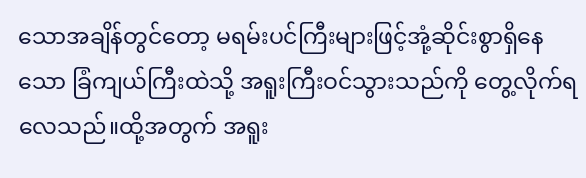သောအချိန်တွင်တော့ မရမ်းပင်ကြီးများဖြင့်အုံ့ဆိုင်းစွာရှိနေသော ခြံကျယ်ကြီးထဲသို့ အရူးကြီးဝင်သွားသည်ကို တွေ့လိုက်ရလေသည်။ထို့အတွက် အရူး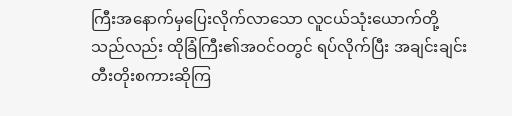ကြီးအနောက်မှပြေးလိုက်လာသော လူငယ်သုံးယောက်တို့သည်လည်း ထိုခြံကြီး၏အဝင်ဝတွင် ရပ်လိုက်ပြီး အချင်းချင်းတီးတိုးစကားဆိုကြ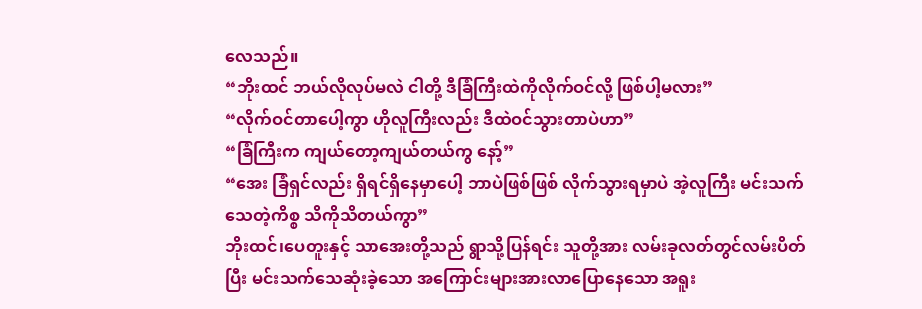လေသည်။
“ဘိုးထင် ဘယ်လိုလုပ်မလဲ ငါတို့ ဒီခြံကြီးထဲကိုလိုက်ဝင်လို့ ဖြစ်ပါ့မလား”
“လိုက်ဝင်တာပေါ့ကွာ ဟိုလူကြီးလည်း ဒီထဲဝင်သွားတာပဲဟာ”
“ခြံကြီးက ကျယ်တော့ကျယ်တယ်ကွ နော့်”
“အေး ခြံရှင်လည်း ရှိရင်ရှိနေမှာပေါ့ ဘာပဲဖြစ်ဖြစ် လိုက်သွားရမှာပဲ အဲ့လူကြီး မင်းသက်သေတဲ့ကိစ္စ သိကိုသိတယ်ကွာ”
ဘိုးထင်၊ပေတူးနှင့် သာအေးတို့သည် ရွာသို့ပြန်ရင်း သူတို့အား လမ်းခုလတ်တွင်လမ်းပိတ်ပြီး မင်းသက်သေဆုံးခဲ့သော အကြောင်းများအားလာပြောနေသော အရူး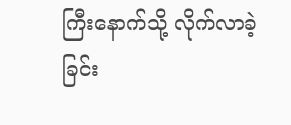ကြီးနောက်သို့ လိုက်လာခဲ့ခြင်း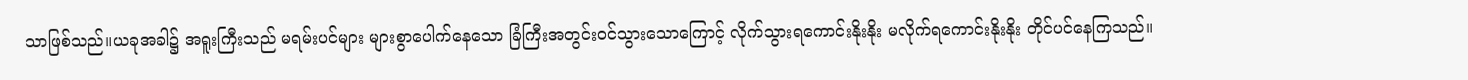သာဖြစ်သည်။ယခုအခါ၌ အရူးကြီးသည် မရမ်းပင်များ များစွာပေါက်နေသော ခြံကြီးအတွင်းဝင်သွားသောကြောင့် လိုက်သွားရကောင်းနိုးနိုး မလိုက်ရကောင်းနိုးနိုး တိုင်ပင်နေကြသည်။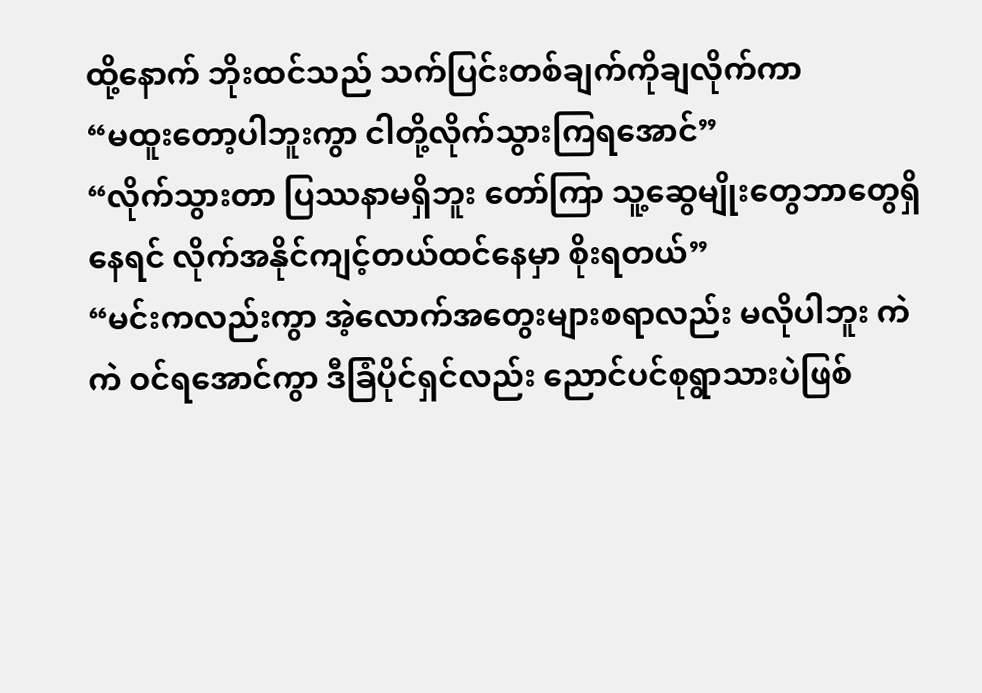ထို့နောက် ဘိုးထင်သည် သက်ပြင်းတစ်ချက်ကိုချလိုက်ကာ
“မထူးတော့ပါဘူးကွာ ငါတို့လိုက်သွားကြရအောင်”
“လိုက်သွားတာ ပြဿနာမရှိဘူး တော်ကြာ သူ့ဆွေမျိုးတွေဘာတွေရှိနေရင် လိုက်အနိုင်ကျင့်တယ်ထင်နေမှာ စိုးရတယ်”
“မင်းကလည်းကွာ အဲ့လောက်အတွေးများစရာလည်း မလိုပါဘူး ကဲ ကဲ ဝင်ရအောင်ကွာ ဒီခြံပိုင်ရှင်လည်း ညောင်ပင်စုရွာသားပဲဖြစ်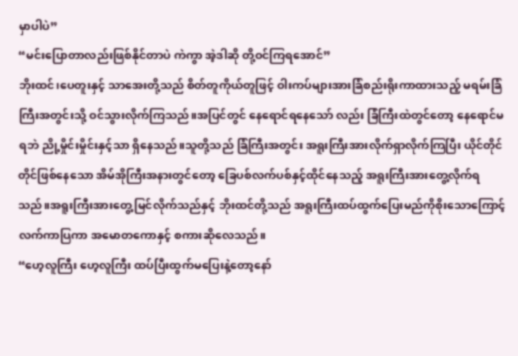မှာပါပဲ”
“မင်းပြောတာလည်းဖြစ်နိုင်တာပဲ ကဲကွာ အဲ့ဒါဆို တို့ဝင်ကြရအောင်”
ဘိုးထင်၊ပေတူးနှင့် သာအေးတို့သည် စိတ်တူကိုယ်တူဖြင့် ဝါးကပ်များအားခြံစည်းရိုးကာထားသည့် မရမ်းခြံကြီးအတွင်းသို့ ဝင်သွားလိုက်ကြသည်။အပြင်တွင် နေရောင်ရနေသော် လည်း ခြံကြီးထဲတွင်တော့ နေရောင်မရဘဲ ညို့မှိုင်းမှိုင်းနှင့်သာ ရှိနေသည်။သူတို့သည် ခြံကြီးအတွင်း အရူးကြီးအားလိုက်ရှာလိုက်ကြပြီး ယိုင်တိုင်တိုင်ဖြစ်နေသော အိမ်အိုကြီးအနားတွင်တော့ ခြေပစ်လက်ပစ်နှင့်ထိုင်နေသည့် အရူးကြီးအားတွေ့လိုက်ရသည်။အရူးကြီးအားတွေ့မြင်လိုက်သည်နှင့် ဘိုးထင်တို့သည် အရူးကြီးထပ်ထွက်ပြေးမည်ကိုစိုးသောကြောင့် လက်ကာပြကာ အမောတကောနှင့် စကားဆိုလေသည်။
“ဟေ့လူကြီး ဟေ့လူကြီး ထပ်ပြီးထွက်မပြေးနဲ့တော့နော်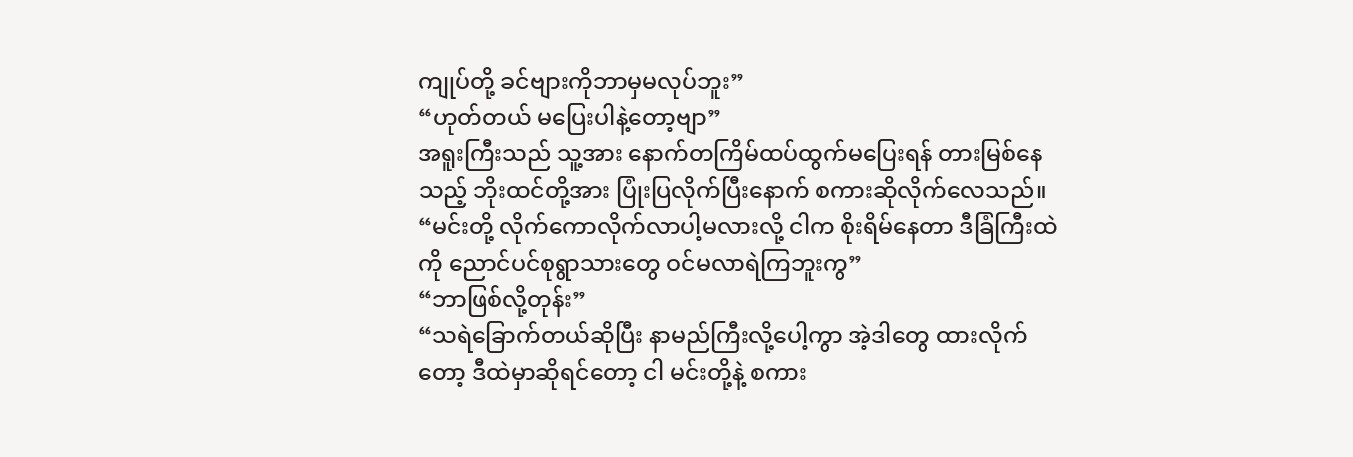ကျုပ်တို့ ခင်ဗျားကိုဘာမှမလုပ်ဘူး”
“ဟုတ်တယ် မပြေးပါနဲ့တော့ဗျာ”
အရူးကြီးသည် သူ့အား နောက်တကြိမ်ထပ်ထွက်မပြေးရန် တားမြစ်နေသည့် ဘိုးထင်တို့အား ပြုံးပြလိုက်ပြီးနောက် စကားဆိုလိုက်လေသည်။
“မင်းတို့ လိုက်ကောလိုက်လာပါ့မလားလို့ ငါက စိုးရိမ်နေတာ ဒီခြံကြီးထဲကို ညောင်ပင်စုရွာသားတွေ ဝင်မလာရဲကြဘူးကွ”
“ဘာဖြစ်လို့တုန်း”
“သရဲခြောက်တယ်ဆိုပြီး နာမည်ကြီးလို့ပေါ့ကွာ အဲ့ဒါတွေ ထားလိုက်တော့ ဒီထဲမှာဆိုရင်တော့ ငါ မင်းတို့နဲ့ စကား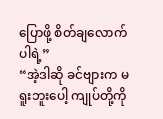ပြောဖို့ စိတ်ချလောက်ပါရဲ့”
“အဲ့ဒါဆို ခင်ဗျားက မရူးဘူးပေါ့ ကျုပ်တို့ကို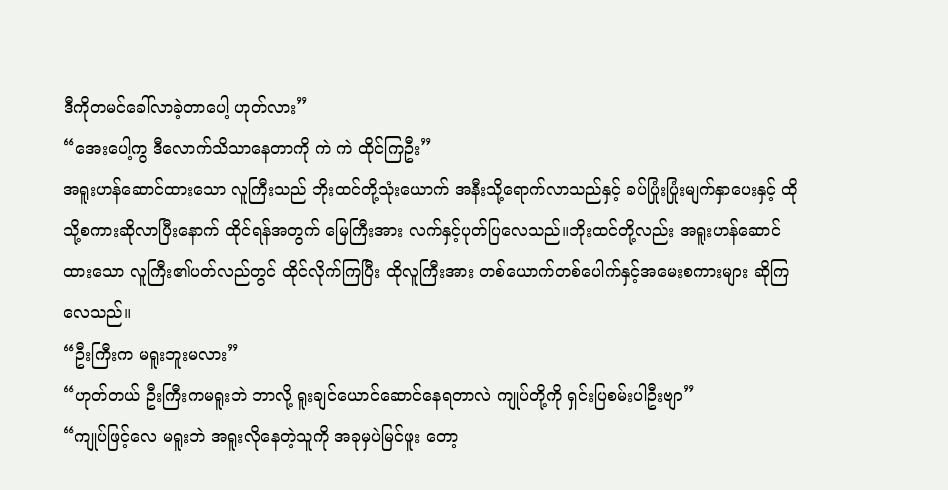ဒီကိုတမင်ခေါ်လာခဲ့တာပေါ့ ဟုတ်လား”
“အေးပေါ့ကွ ဒီလောက်သိသာနေတာကို ကဲ ကဲ ထိုင်ကြဦး”
အရူးဟန်ဆောင်ထားသော လူကြီးသည် ဘိုးထင်တို့သုံးယောက် အနီးသို့ရောက်လာသည်နှင့် ခပ်ပြုံးပြုံးမျက်နှာပေးနှင့် ထိုသို့စကားဆိုလာပြီးနောက် ထိုင်ရန်အတွက် မြေကြီးအား လက်နှင့်ပုတ်ပြလေသည်။ဘိုးထင်တို့လည်း အရူးဟန်ဆောင်ထားသော လူကြီး၏ပတ်လည်တွင် ထိုင်လိုက်ကြပြီး ထိုလူကြီးအား တစ်ယောက်တစ်ပေါက်နှင့်အမေးစကားများ ဆိုကြလေသည်။
“ဦးကြီးက မရူးဘူးမလား”
“ဟုတ်တယ် ဦးကြီးကမရူးဘဲ ဘာလို့ ရူးချင်ယောင်ဆောင်နေရတာလဲ ကျုပ်တို့ကို ရှင်းပြစမ်းပါဦးဗျာ”
“ကျုပ်ဖြင့်လေ မရူးဘဲ အရူးလိုနေတဲ့သူကို အခုမှပဲမြင်ဖူး တော့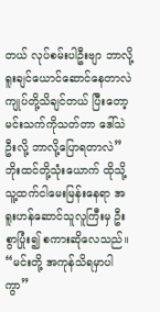တယ် လုပ်စမ်းပါဦးဗျာ ဘာလို့ ရူးချင်ယောင်ဆောင်နေတာလဲ ကျုပ်တို့သိချင်တယ် ပြီးတော့ မင်းသက်ကိုသတ်တာ ဒေါ်သဲဦးလို့ ဘာလို့ပြောရတာလဲ”
ဘိုးထင်တို့သုံးယောက် ထိုသို့ သူ့ထက်ငါမေးမြန်းနေရာ အရူးဟန်ဆောင်သူလူကြီးမှ ဦးစွာပြုံး၍ စကားဆိုလေသည်။
“မင်းတို့ အကုန်သိရမှာပါကွာ”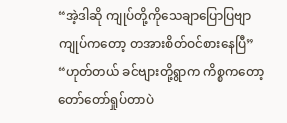“အဲ့ဒါဆို ကျုပ်တို့ကိုသေချာပြောပြဗျာ ကျုပ်ကတော့ တအားစိတ်ဝင်စားနေပြီ”
“ဟုတ်တယ် ခင်ဗျားတို့ရွာက ကိစ္စကတော့ တော်တော်ရှုပ်တာပဲ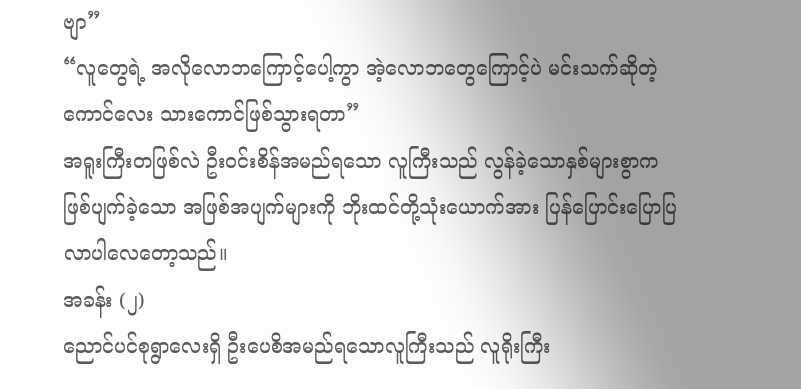ဗျာ”
“လူတွေရဲ့ အလိုလောဘကြောင့်ပေါ့ကွာ အဲ့လောဘတွေကြောင့်ပဲ မင်းသက်ဆိုတဲ့ကောင်လေး သားကောင်ဖြစ်သွားရတာ”
အရူးကြီးတဖြစ်လဲ ဦးဝင်းစိန်အမည်ရသော လူကြီးသည် လွန်ခဲ့သောနှစ်များစွာက ဖြစ်ပျက်ခဲ့သော အဖြစ်အပျက်များကို ဘိုးထင်တို့သုံးယောက်အား ပြန်ပြောင်းပြောပြလာပါလေတော့သည်။
အခန်း (၂)
ညောင်ပင်စုရွာလေးရှိ ဦးပေစိအမည်ရသောလူကြီးသည် လူရိုးကြီး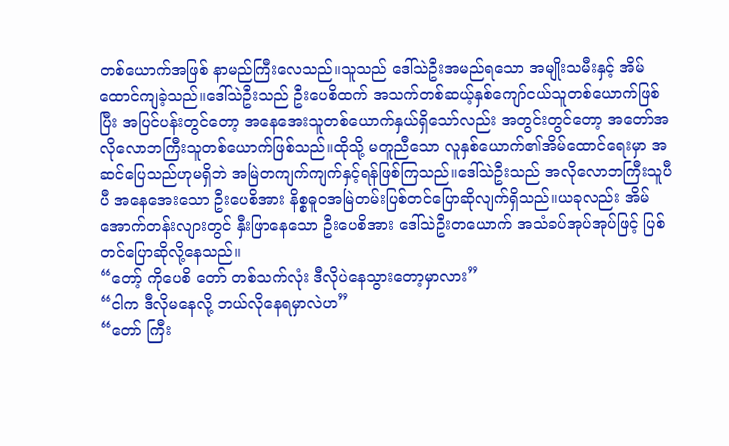တစ်ယောက်အဖြစ် နာမည်ကြီးလေသည်။သူသည် ဒေါ်သဲဦးအမည်ရသော အမျိုးသမီးနှင့် အိမ်ထောင်ကျခဲ့သည်။ဒေါ်သဲဦးသည် ဦးပေစိထက် အသက်တစ်ဆယ့်နှစ်ကျော်ငယ်သူတစ်ယောက်ဖြစ်ပြီး အပြင်ပန်းတွင်တော့ အနေအေးသူတစ်ယောက်နှယ်ရှိသော်လည်း အတွင်းတွင်တော့ အတော်အလိုလောဘကြီးသူတစ်ယောက်ဖြစ်သည်။ထိုသို့ မတူညီသော လူနှစ်ယောက်၏အိမ်ထောင်ရေးမှာ အဆင်ပြေသည်ဟုမရှိဘဲ အမြဲတကျက်ကျက်နှင့်ရန်ဖြစ်ကြသည်။ဒေါ်သဲဦးသည် အလိုလောဘကြီးသူပီပီ အနေအေးသော ဦးပေစိအား နိစ္စဓူဝအမြဲတမ်းပြစ်တင်ပြောဆိုလျက်ရှိသည်။ယခုလည်း အိမ်အောက်တန်းလျားတွင် နှီးဖြာနေသော ဦးပေစိအား ဒေါ်သဲဦးတယောက် အသံခပ်အုပ်အုပ်ဖြင့် ပြစ်တင်ပြောဆိုလို့နေသည်။
“တော့် ကိုပေစိ တော် တစ်သက်လုံး ဒီလိုပဲနေသွားတော့မှာလား”
“ငါက ဒီလိုမနေလို့ ဘယ်လိုနေရမှာလဲဟ”
“တော် ကြီး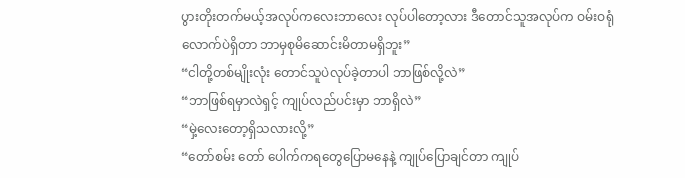ပွားတိုးတက်မယ့်အလုပ်ကလေးဘာလေး လုပ်ပါတော့လား ဒီတောင်သူအလုပ်က ဝမ်းဝရုံလောက်ပဲရှိတာ ဘာမှစုမိဆောင်းမိတာမရှိဘူး”
“ငါတို့တစ်မျိုးလုံး တောင်သူပဲလုပ်ခဲ့တာပါ ဘာဖြစ်လို့လဲ”
“ဘာဖြစ်ရမှာလဲရှင့် ကျုပ်လည်ပင်းမှာ ဘာရှိလဲ”
“မှဲ့လေးတော့ရှိသလားလို့”
“တော်စမ်း တော် ပေါက်ကရတွေပြောမနေနဲ့ ကျုပ်ပြောချင်တာ ကျုပ်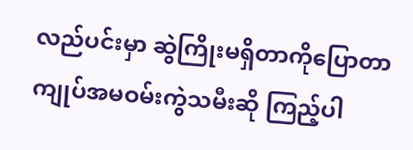လည်ပင်းမှာ ဆွဲကြိုးမရှိတာကိုပြောတာ ကျုပ်အမဝမ်းကွဲသမီးဆို ကြည့်ပါ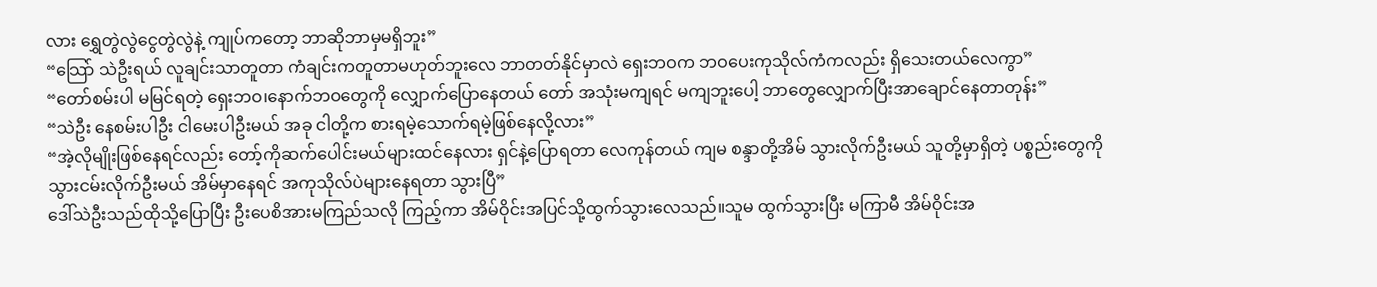လား ရွှေတွဲလွဲငွေတွဲလွဲနဲ့ ကျုပ်ကတော့ ဘာဆိုဘာမှမရှိဘူး”
“သြော် သဲဦးရယ် လူချင်းသာတူတာ ကံချင်းကတူတာမဟုတ်ဘူးလေ ဘာတတ်နိုင်မှာလဲ ရှေးဘဝက ဘဝပေးကုသိုလ်ကံကလည်း ရှိသေးတယ်လေကွာ”
“တော်စမ်းပါ မမြင်ရတဲ့ ရှေးဘဝ၊နောက်ဘဝတွေကို လျှောက်ပြောနေတယ် တော် အသုံးမကျရင် မကျဘူးပေါ့ ဘာတွေလျှောက်ပြီးအာချောင်နေတာတုန်း”
“သဲဦး နေစမ်းပါဦး ငါမေးပါဦးမယ် အခု ငါတို့က စားရမဲ့သောက်ရမဲ့ဖြစ်နေလို့လား”
“အဲ့လိုမျိုးဖြစ်နေရင်လည်း တော့်ကိုဆက်ပေါင်းမယ်များထင်နေလား ရှင်နဲ့ပြောရတာ လေကုန်တယ် ကျမ စန္ဒာတို့အိမ် သွားလိုက်ဦးမယ် သူတို့မှာရှိတဲ့ ပစ္စည်းတွေကိုသွားငမ်းလိုက်ဦးမယ် အိမ်မှာနေရင် အကုသိုလ်ပဲများနေရတာ သွားပြီ”
ဒေါ်သဲဦးသည်ထိုသို့ပြောပြီး ဦးပေစိအားမကြည်သလို ကြည့်ကာ အိမ်ဝိုင်းအပြင်သို့ထွက်သွားလေသည်။သူမ ထွက်သွားပြီး မကြာမီ အိမ်ဝိုင်းအ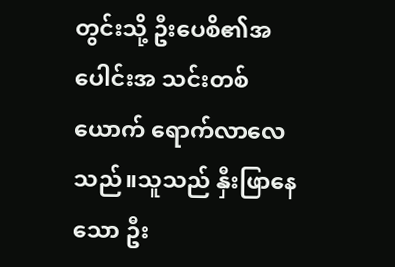တွင်းသို့ ဦးပေစိ၏အပေါင်းအ သင်းတစ်ယောက် ရောက်လာလေသည်။သူသည် နှီးဖြာနေသော ဦး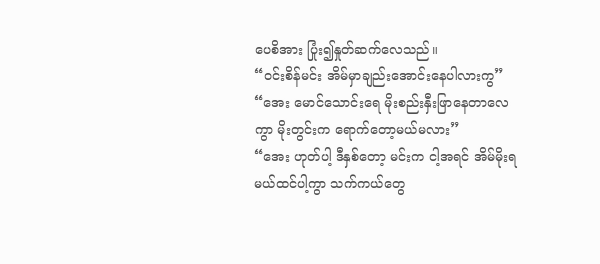ပေစိအား ပြုံး၍နှုတ်ဆက်လေသည်။
“ဝင်းစိန်မင်း အိမ်မှာချည်းအောင်းနေပါလားကွ”
“အေး မောင်သောင်းရေ မိုးစည်းနှီးဖြာနေတာလေကွာ မိုးတွင်းက ရောက်တော့မယ်မလား”
“အေး ဟုတ်ပါ့ ဒီနှစ်တော့ မင်းက ငါ့အရင် အိမ်မိုးရမယ်ထင်ပါ့ကွာ သက်ကယ်တွေ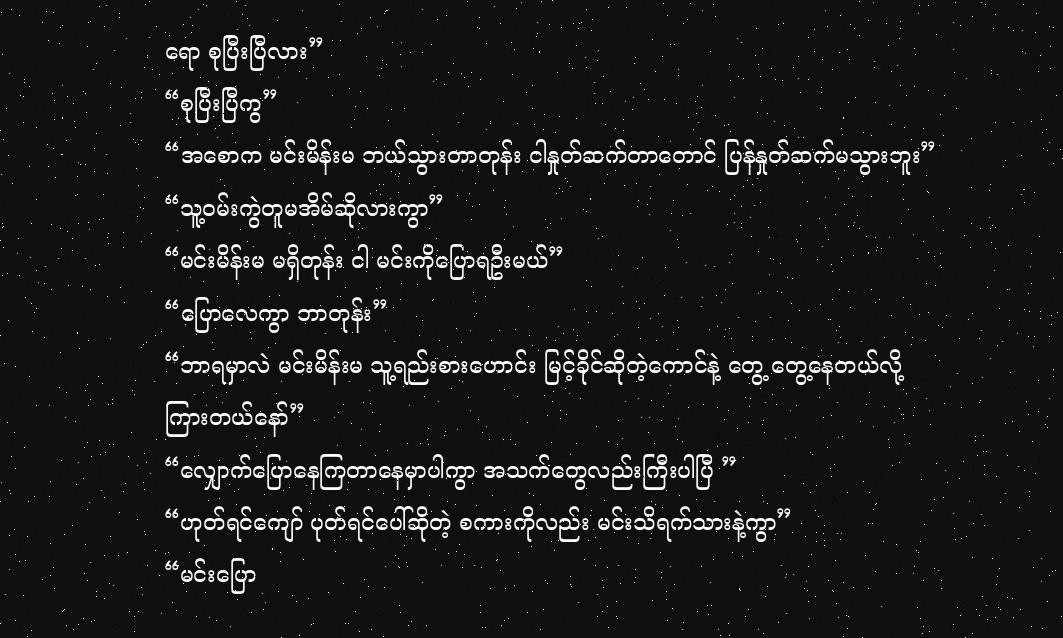ရော စုပြီးပြီလား”
“စုပြီးပြီကွ”
“အစောက မင်းမိန်းမ ဘယ်သွားတာတုန်း ငါနှုတ်ဆက်တာတောင် ပြန်နှုတ်ဆက်မသွားဘူး”
“သူ့ဝမ်းကွဲတူမအိမ်ဆိုလားကွာ”
“မင်းမိန်းမ မရှိတုန်း ငါ မင်းကိုပြောရဦးမယ်”
“ပြောလေကွာ ဘာတုန်း”
“ဘာရမှာလဲ မင်းမိန်းမ သူ့ရည်းစားဟောင်း မြင့်ခိုင်ဆိုတဲ့ကောင်နဲ့ တွေ့ တွေ့နေတယ်လို့ ကြားတယ်နော်”
“လျှောက်ပြောနေကြတာနေမှာပါကွာ အသက်တွေလည်းကြီးပါပြီ ”
“ဟုတ်ရင်ကျော် ပုတ်ရင်ပေါ်ဆိုတဲ့ စကားကိုလည်း မင်းသိရက်သားနဲ့ကွာ”
“မင်းပြော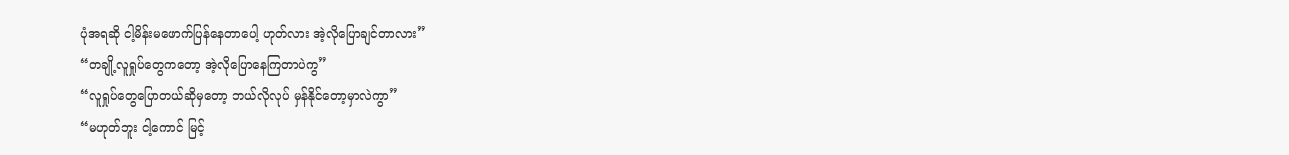ပုံအရဆို ငါ့မိန်းမဖောက်ပြန်နေတာပေါ့ ဟုတ်လား အဲ့လိုပြောချင်တာလား”
“တချို့လူရှုပ်တွေကတော့ အဲ့လိုပြောနေကြတာပဲကွ”
“လူရှုပ်တွေပြောတယ်ဆိုမှတော့ ဘယ်လိုလုပ် မှန်နိုင်တော့မှာလဲကွာ”
“မဟုတ်ဘူး ငါ့ကောင် မြင့်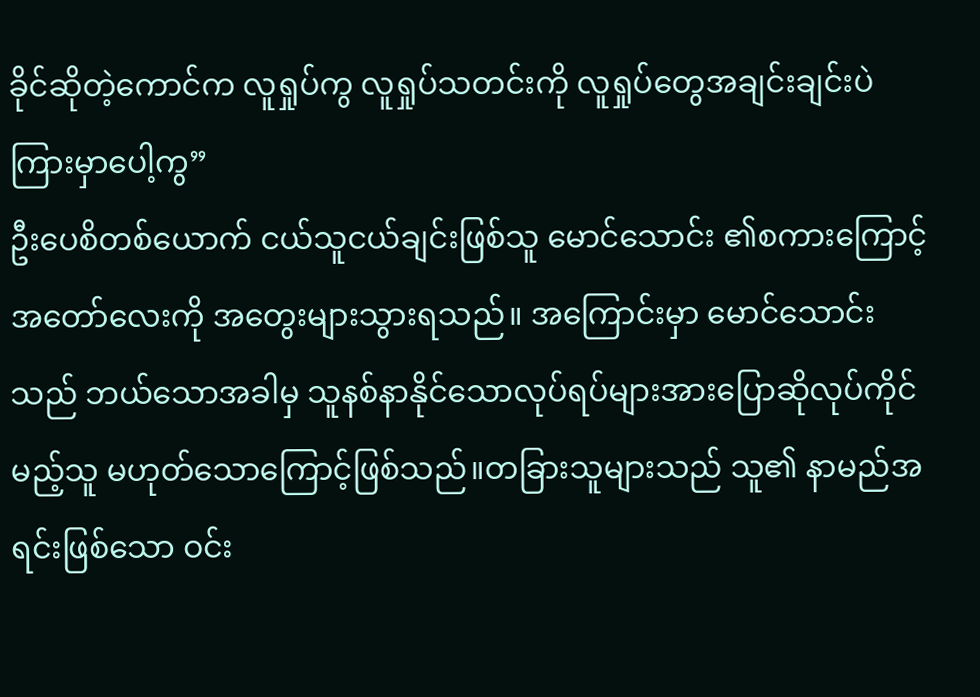ခိုင်ဆိုတဲ့ကောင်က လူရှုပ်ကွ လူရှုပ်သတင်းကို လူရှုပ်တွေအချင်းချင်းပဲကြားမှာပေါ့ကွ”
ဦးပေစိတစ်ယောက် ငယ်သူငယ်ချင်းဖြစ်သူ မောင်သောင်း ၏စကားကြောင့် အတော်လေးကို အတွေးများသွားရသည်။ အကြောင်းမှာ မောင်သောင်းသည် ဘယ်သောအခါမှ သူနစ်နာနိုင်သောလုပ်ရပ်များအားပြောဆိုလုပ်ကိုင်မည့်သူ မဟုတ်သောကြောင့်ဖြစ်သည်။တခြားသူများသည် သူ၏ နာမည်အရင်းဖြစ်သော ဝင်း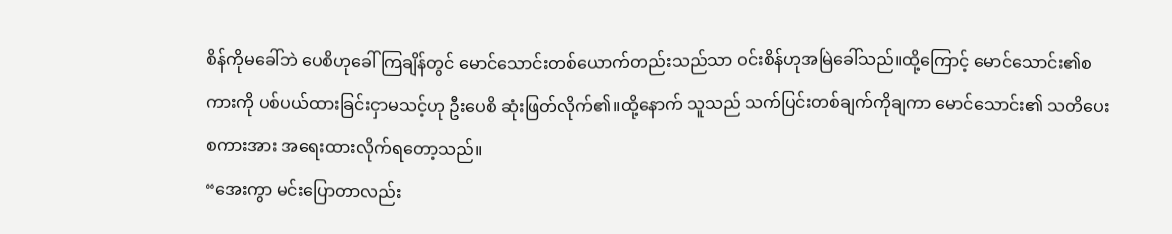စိန်ကိုမခေါ်ဘဲ ပေစိဟုခေါ်ကြချိန်တွင် မောင်သောင်းတစ်ယောက်တည်းသည်သာ ဝင်းစိန်ဟုအမြဲခေါ်သည်။ထို့ကြောင့် မောင်သောင်း၏စကားကို ပစ်ပယ်ထားခြင်းငှာမသင့်ဟု ဦးပေစိ ဆုံးဖြတ်လိုက်၏။ထို့နောက် သူသည် သက်ပြင်းတစ်ချက်ကိုချကာ မောင်သောင်း၏ သတိပေးစကားအား အရေးထားလိုက်ရတော့သည်။
“အေးကွာ မင်းပြောတာလည်း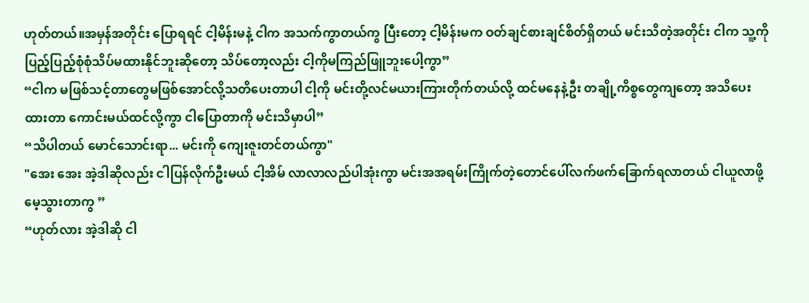ဟုတ်တယ်။အမှန်အတိုင်း ပြောရရင် ငါ့မိန်းမနဲ့ ငါက အသက်ကွာတယ်ကွ ပြီးတော့ ငါ့မိန်းမက ဝတ်ချင်စားချင်စိတ်ရှိတယ် မင်းသိတဲ့အတိုင်း ငါက သူ့ကို ပြည့်ပြည့်စုံစုံသိပ်မထားနိုင်ဘူးဆိုတော့ သိပ်တော့လည်း ငါ့ကိုမကြည်ဖြူဘူးပေါ့ကွာ”
“ငါက မဖြစ်သင့်တာတွေမဖြစ်အောင်လို့သတိပေးတာပါ ငါ့ကို မင်းတို့လင်မယားကြားတိုက်တယ်လို့ ထင်မနေနဲ့ဦး တချို့ကိစ္စတွေကျတော့ အသိပေးထားတာ ကောင်းမယ်ထင်လို့ကွာ ငါပြောတာကို မင်းသိမှာပါ”
“သိပါတယ် မောင်သောင်းရာ... မင်းကို ကျေးဇူးတင်တယ်ကွာ"
"အေး အေး အဲ့ဒါဆိုလည်း ငါပြန်လိုက်ဦးမယ် ငါ့အိမ် လာလာလည်ပါအုံးကွာ မင်းအအရမ်းကြိုက်တဲ့တောင်ပေါ်လက်ဖက်ခြောက်ရလာတယ် ငါယူလာဖို့ မေ့သွားတာကွ ”
“ဟုတ်လား အဲ့ဒါဆို ငါ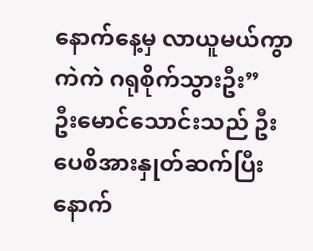နောက်နေ့မှ လာယူမယ်ကွာ ကဲကဲ ဂရုစိုက်သွားဦး”
ဦးမောင်သောင်းသည် ဦးပေစိအားနှုတ်ဆက်ပြီးနောက်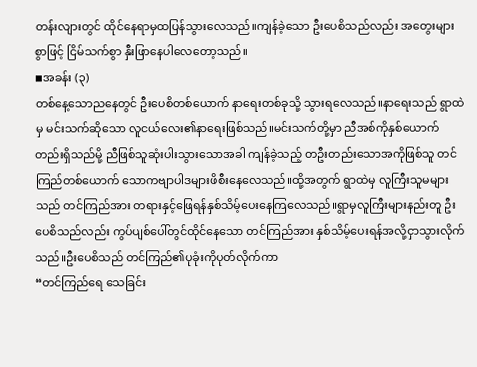တန်းလျားတွင် ထိုင်နေရာမှထပြန်သွားလေသည်။ကျန်ခဲ့သော ဦးပေစိသည်လည်း အတွေးများစွာဖြင့် ငြိမ်သက်စွာ နှီးဖြာနေပါလေတော့သည်။
◾အခန်း (၃)
တစ်နေ့သောညနေတွင် ဦးပေစိတစ်ယောက် နာရေးတစ်ခုသို့ သွားရလေသည်။နာရေးသည် ရွာထဲမှ မင်းသက်ဆိုသော လူငယ်လေး၏နာရေးဖြစ်သည်။မင်းသက်တို့မှာ ညီအစ်ကိုနှစ်ယောက်တည်းရှိသည်မို့ ညီဖြစ်သူဆုံးပါးသွားသောအခါ ကျန်ခဲ့သည့် တဦးတည်းသောအကိုဖြစ်သူ တင်ကြည်တစ်ယောက် သောကဗျာပါဒများဖိစီးနေလေသည်။ထို့အတွက် ရွာထဲမှ လူကြီးသူမများသည် တင်ကြည်အား တရားနှင့်ဖြေရန်နှစ်သိမ့်ပေးနေကြလေသည်။ရွာမှလူကြီးများနည်းတူ ဦးပေစိသည်လည်း ကွပ်ပျစ်ပေါ်တွင်ထိုင်နေသော တင်ကြည်အား နှစ်သိမ့်ပေးရန်အလို့ငှာသွားလိုက်သည်။ဦးပေစိသည် တင်ကြည်၏ပုခုံးကိုပုတ်လိုက်ကာ
“တင်ကြည်ရေ သေခြင်း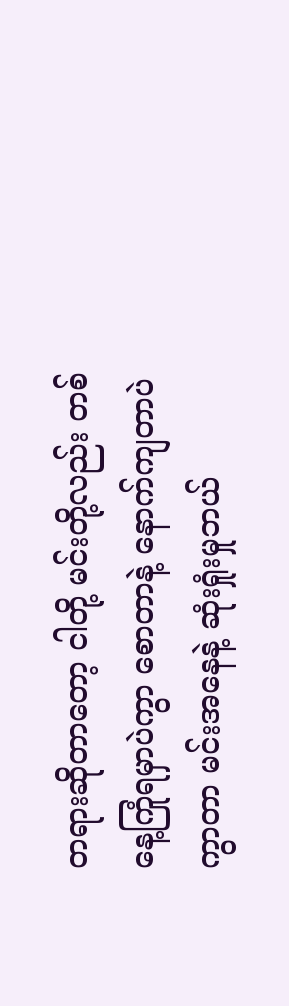တရားဆိုတာတော့ ငါတို့ မင်းတို့လည်း တစ်နေ့ကြုံရမှာပဲကွာ စောတာနဲ့ နောက်ကျတာပဲကွာတာ မင်းအနေနဲ့ ဆုံးရှုံးမှုဘယ်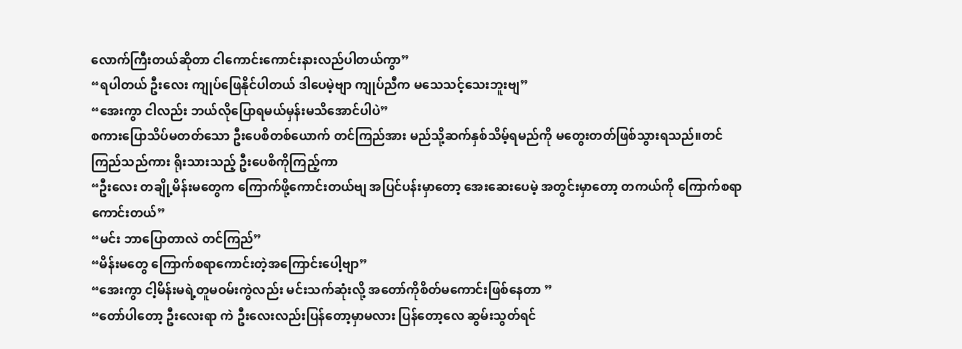လောက်ကြီးတယ်ဆိုတာ ငါကောင်းကောင်းနားလည်ပါတယ်ကွာ”
“ရပါတယ် ဦးလေး ကျုပ်ဖြေနိုင်ပါတယ် ဒါပေမဲ့ဗျာ ကျုပ်ညီက မသေသင့်သေးဘူးဗျ”
“အေးကွာ ငါလည်း ဘယ်လိုပြောရမယ်မှန်းမသိအောင်ပါပဲ”
စကားပြောသိပ်မတတ်သော ဦးပေစိတစ်ယောက် တင်ကြည်အား မည်သို့ဆက်နှစ်သိမ့်ရမည်ကို မတွေးတတ်ဖြစ်သွားရသည်။တင်ကြည်သည်ကား ရိုးသားသည့် ဦးပေစိကိုကြည့်ကာ
“ဦးလေး တချို့မိန်းမတွေက ကြောက်ဖို့ကောင်းတယ်ဗျ အပြင်ပန်းမှာတော့ အေးဆေးပေမဲ့ အတွင်းမှာတော့ တကယ်ကို ကြောက်စရာကောင်းတယ်”
“မင်း ဘာပြောတာလဲ တင်ကြည်”
“မိန်းမတွေ ကြောက်စရာကောင်းတဲ့အကြောင်းပေါ့ဗျာ”
“အေးကွာ ငါ့မိန်းမရဲ့တူမဝမ်းကွဲလည်း မင်းသက်ဆုံးလို့ အတော်ကိုစိတ်မကောင်းဖြစ်နေတာ ”
“တော်ပါတော့ ဦးလေးရာ ကဲ ဦးလေးလည်းပြန်တော့မှာမလား ပြန်တော့လေ ဆွမ်းသွတ်ရင်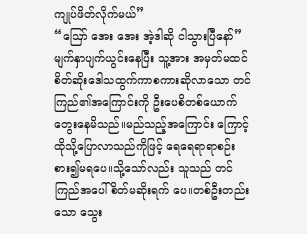ကျုပ်ဖိတ်လိုက်မယ်”
“ဪ အေး အေး အဲ့ဒါဆို ငါသွားပြီနော်”
မျက်နှာပျက်ယွင်းနေပြီး သူ့အား အမှတ်မထင်စိတ်ဆိုးဒေါသထွက်ကာစကားဆိုလာသော တင်ကြည်၏အကြောင်းကို ဦးပေစိတစ်ယောက်တွေးနေမိသည်။မည်သည့်အကြောင်း ကြောင့်ထိုသို့ပြောလာသည်ကိုဖြင့် ရေရေရာရာစဉ်းစား၍မရပေ။သို့သော်လည်း သူသည် တင်ကြည်အပေါ် စိတ်မဆိုးရက် ပေ။တစ်ဦးတည်းသော သွေး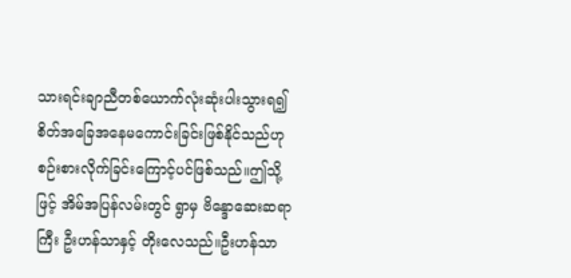သားရင်းချာညီတစ်ယောက်လုံးဆုံးပါးသွားရ၍ စိတ်အခြေအနေမကောင်းခြင်းဖြစ်နိုင်သည်ဟု စဉ်းစားလိုက်ခြင်းကြောင့်ပင်ဖြစ်သည်။ဤသို့ဖြင့် အိမ်အပြန်လမ်းတွင် ရွာမှ ဗိန္ဒောဆေးဆရာကြီး ဦးဟန်သာနှင့် တိုးလေသည်။ဦးဟန်သာ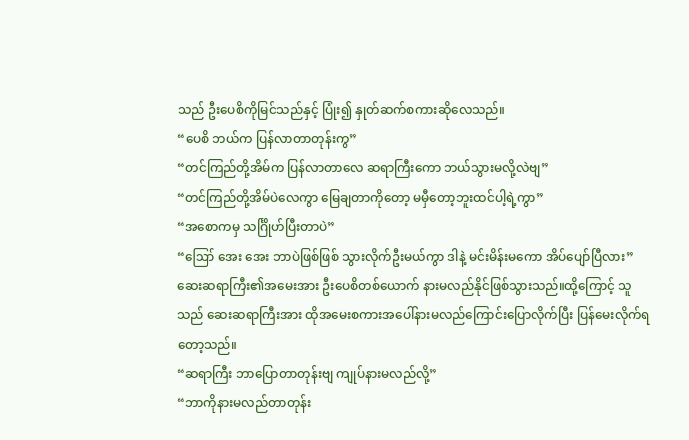သည် ဦးပေစိကိုမြင်သည်နှင့် ပြုံး၍ နှုတ်ဆက်စကားဆိုလေသည်။
“ပေစိ ဘယ်က ပြန်လာတာတုန်းကွ”
“တင်ကြည်တို့အိမ်က ပြန်လာတာလေ ဆရာကြီးကော ဘယ်သွားမလို့လဲဗျ”
“တင်ကြည်တို့အိမ်ပဲလေကွာ မြေချတာကိုတော့ မမှီတော့ဘူးထင်ပါ့ရဲ့ကွာ”
“အစောကမှ သင်္ဂြိုဟ်ပြီးတာပဲ”
“ဪ အေး အေး ဘာပဲဖြစ်ဖြစ် သွားလိုက်ဦးမယ်ကွာ ဒါနဲ့ မင်းမိန်းမကော အိပ်ပျော်ပြီလား”
ဆေးဆရာကြီး၏အမေးအား ဦးပေစိတစ်ယောက် နားမလည်နိုင်ဖြစ်သွားသည်။ထို့ကြောင့် သူသည် ဆေးဆရာကြီးအား ထိုအမေးစကားအပေါ်နားမလည်ကြောင်းပြောလိုက်ပြီး ပြန်မေးလိုက်ရတော့သည်။
“ဆရာကြီး ဘာပြောတာတုန်းဗျ ကျုပ်နားမလည်လို့”
“ဘာကိုနားမလည်တာတုန်း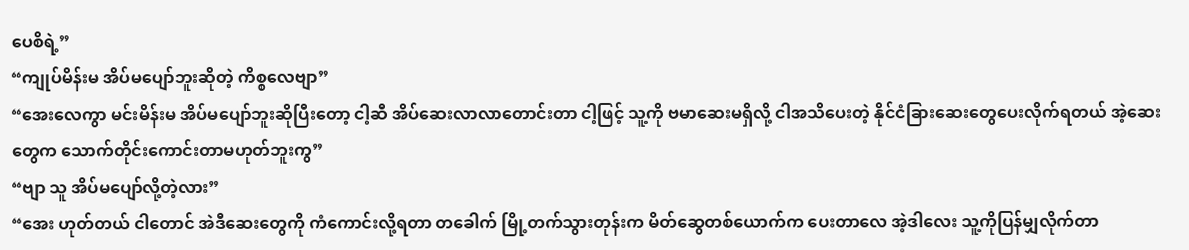ပေစိရဲ့”
“ကျုပ်မိန်းမ အိပ်မပျော်ဘူးဆိုတဲ့ ကိစ္စလေဗျာ”
“အေးလေကွာ မင်းမိန်းမ အိပ်မပျော်ဘူးဆိုပြီးတော့ ငါ့ဆီ အိပ်ဆေးလာလာတောင်းတာ ငါ့ဖြင့် သူ့ကို ဗမာဆေးမရှိလို့ ငါအသိပေးတဲ့ နိုင်ငံခြားဆေးတွေပေးလိုက်ရတယ် အဲ့ဆေးတွေက သောက်တိုင်းကောင်းတာမဟုတ်ဘူးကွ”
“ဗျာ သူ အိပ်မပျော်လို့တဲ့လား”
“အေး ဟုတ်တယ် ငါတောင် အဲဒီဆေးတွေကို ကံကောင်းလို့ရတာ တခေါက် မြို့တက်သွားတုန်းက မိတ်ဆွေတစ်ယောက်က ပေးတာလေ အဲ့ဒါလေး သူ့ကိုပြန်မျှလိုက်တာ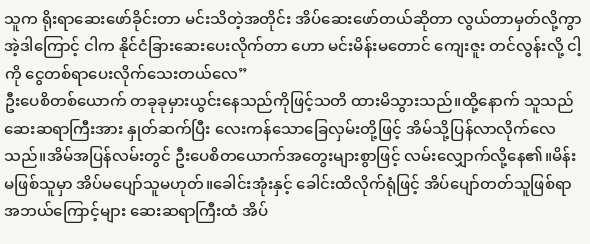သူက ရိုးရာဆေးဖော်ခိုင်းတာ မင်းသိတဲ့အတိုင်း အိပ်ဆေးဖော်တယ်ဆိုတာ လွယ်တာမှတ်လို့ကွာ အဲ့ဒါကြောင့် ငါက နိုင်ငံခြားဆေးပေးလိုက်တာ ဟော မင်းမိန်းမတောင် ကျေးဇူး တင်လွန်းလို့ ငါ့ကို ငွေတစ်ရာပေးလိုက်သေးတယ်လေ”
ဦးပေစိတစ်ယောက် တခုခုမှားယွင်းနေသည်ကိုဖြင့်သတိ ထားမိသွားသည်။ထို့နောက် သူသည် ဆေးဆရာကြီးအား နှုတ်ဆက်ပြီး လေးကန်သောခြေလှမ်းတို့ဖြင့် အိမ်သို့ပြန်လာလိုက်လေသည်။အိမ်အပြန်လမ်းတွင် ဦးပေစိတယောက်အတွေးများစွာဖြင့် လမ်းလျှောက်လို့နေ၏။မိန်းမဖြစ်သူမှာ အိပ်မပျော်သူမဟုတ်။ခေါင်းအုံးနှင့် ခေါင်းထိလိုက်ရုံဖြင့် အိပ်ပျော်တတ်သူဖြစ်ရာ အဘယ်ကြောင့်များ ဆေးဆရာကြီးထံ အိပ်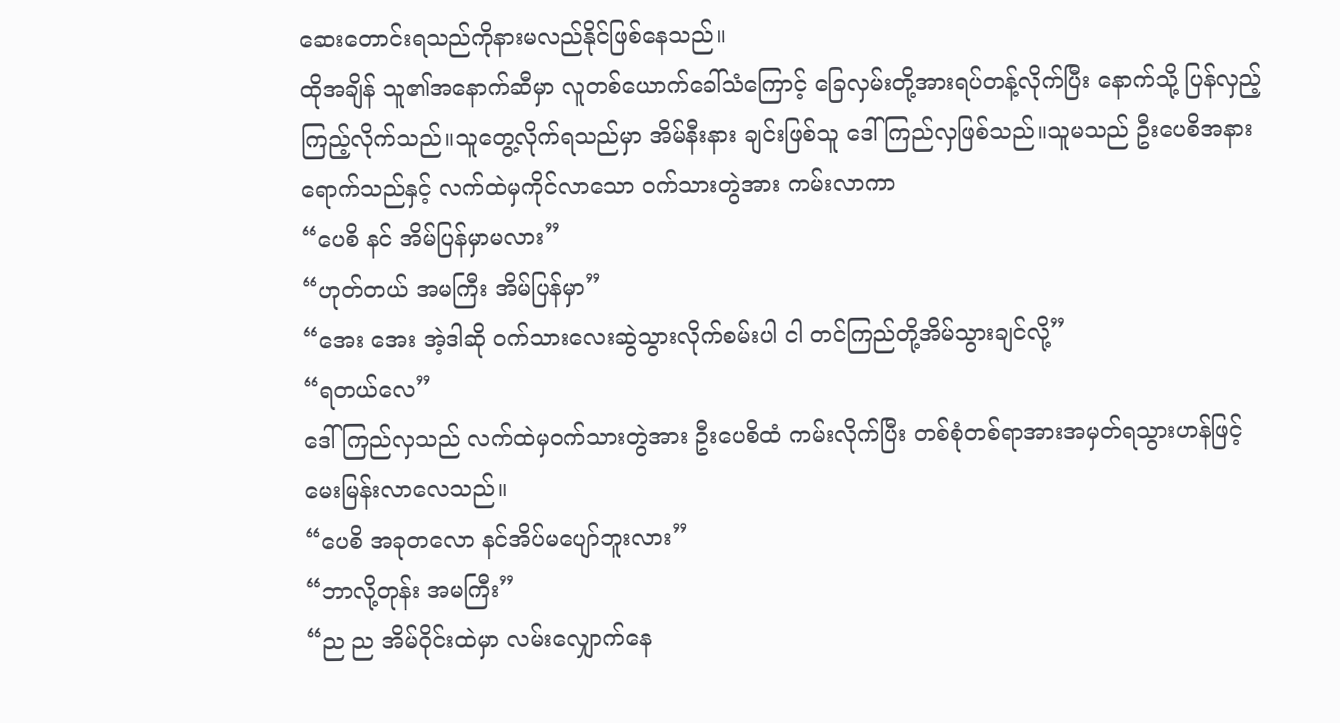ဆေးတောင်းရသည်ကိုနားမလည်နိုင်ဖြစ်နေသည်။
ထိုအချိန် သူ၏အနောက်ဆီမှာ လူတစ်ယောက်ခေါ်သံကြောင့် ခြေလှမ်းတို့အားရပ်တန့်လိုက်ပြီး နောက်သို့ ပြန်လှည့်ကြည့်လိုက်သည်။သူတွေ့လိုက်ရသည်မှာ အိမ်နီးနား ချင်းဖြစ်သူ ဒေါ်ကြည်လှဖြစ်သည်။သူမသည် ဦးပေစိအနား ရောက်သည်နှင့် လက်ထဲမှကိုင်လာသော ဝက်သားတွဲအား ကမ်းလာကာ
“ပေစိ နင် အိမ်ပြန်မှာမလား”
“ဟုတ်တယ် အမကြီး အိမ်ပြန်မှာ”
“အေး အေး အဲ့ဒါဆို ဝက်သားလေးဆွဲသွားလိုက်စမ်းပါ ငါ တင်ကြည်တို့အိမ်သွားချင်လို့”
“ရတယ်လေ”
ဒေါ်ကြည်လှသည် လက်ထဲမှဝက်သားတွဲအား ဦးပေစိထံ ကမ်းလိုက်ပြီး တစ်စုံတစ်ရာအားအမှတ်ရသွားဟန်ဖြင့် မေးမြန်းလာလေသည်။
“ပေစိ အခုတလော နင်အိပ်မပျော်ဘူးလား”
“ဘာလို့တုန်း အမကြီး”
“ည ည အိမ်ဝိုင်းထဲမှာ လမ်းလျှောက်နေ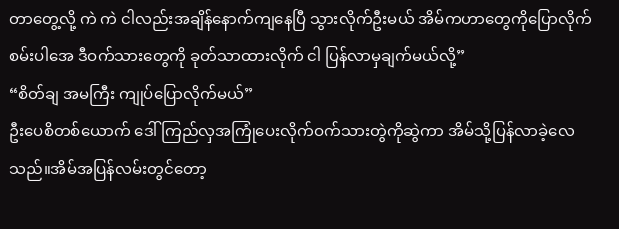တာတွေ့လို့ ကဲ ကဲ ငါလည်းအချိန်နောက်ကျနေပြီ သွားလိုက်ဦးမယ် အိမ်ကဟာတွေကိုပြောလိုက်စမ်းပါအေ ဒီဝက်သားတွေကို ခုတ်သာထားလိုက် ငါ ပြန်လာမှချက်မယ်လို့”
“စိတ်ချ အမကြီး ကျုပ်ပြောလိုက်မယ်”
ဦးပေစိတစ်ယောက် ဒေါ်ကြည်လှအကြုံပေးလိုက်ဝက်သားတွဲကိုဆွဲကာ အိမ်သို့ပြန်လာခဲ့လေသည်။အိမ်အပြန်လမ်းတွင်တော့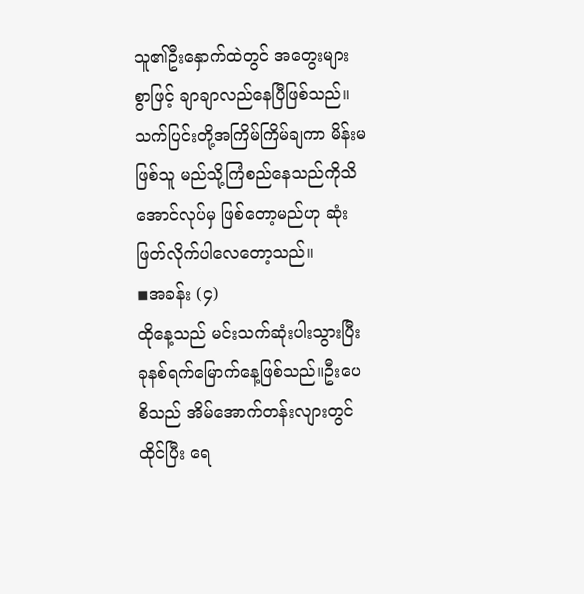သူ၏ဦးနှောက်ထဲတွင် အတွေးများစွာဖြင့် ချာချာလည်နေပြီဖြစ်သည်။သက်ပြင်းတို့အကြိမ်ကြိမ်ချကာ မိန်းမဖြစ်သူ မည်သို့ကြံစည်နေသည်ကိုသိအောင်လုပ်မှ ဖြစ်တော့မည်ဟု ဆုံးဖြတ်လိုက်ပါလေတော့သည်။
◾အခန်း (၄)
ထိုနေ့သည် မင်းသက်ဆုံးပါးသွားပြီး ခုနစ်ရက်မြောက်နေ့ဖြစ်သည်။ဦးပေစိသည် အိမ်အောက်တန်းလျားတွင်ထိုင်ပြီး ရေ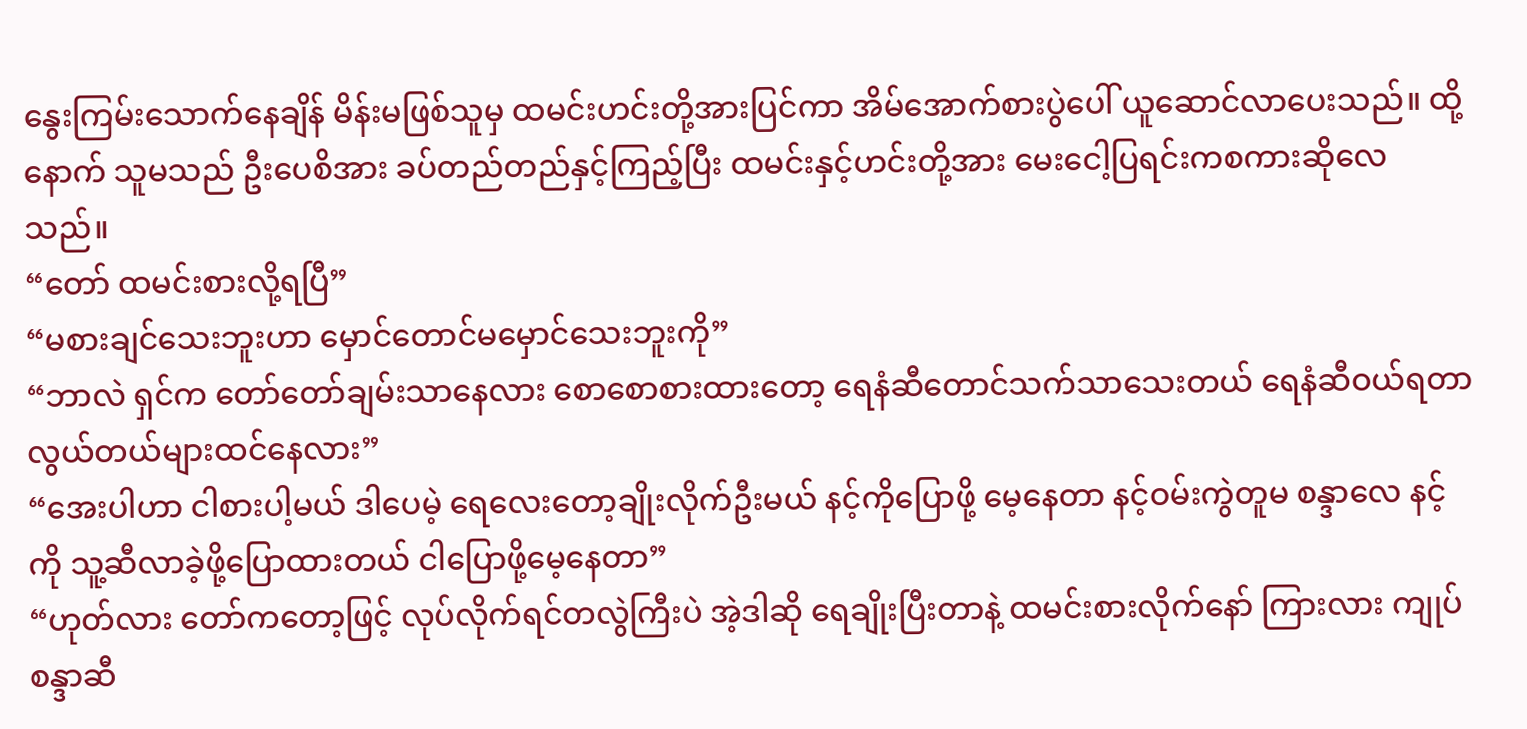နွေးကြမ်းသောက်နေချိန် မိန်းမဖြစ်သူမှ ထမင်းဟင်းတို့အားပြင်ကာ အိမ်အောက်စားပွဲပေါ် ယူဆောင်လာပေးသည်။ ထို့နောက် သူမသည် ဦးပေစိအား ခပ်တည်တည်နှင့်ကြည့်ပြီး ထမင်းနှင့်ဟင်းတို့အား မေးငေါ့ပြရင်းကစကားဆိုလေသည်။
“တော် ထမင်းစားလို့ရပြီ”
“မစားချင်သေးဘူးဟာ မှောင်တောင်မမှောင်သေးဘူးကို”
“ဘာလဲ ရှင်က တော်တော်ချမ်းသာနေလား စောစောစားထားတော့ ရေနံဆီတောင်သက်သာသေးတယ် ရေနံဆီဝယ်ရတာ လွယ်တယ်များထင်နေလား”
“အေးပါဟာ ငါစားပါ့မယ် ဒါပေမဲ့ ရေလေးတော့ချိုးလိုက်ဦးမယ် နင့်ကိုပြောဖို့ မေ့နေတာ နင့်ဝမ်းကွဲတူမ စန္ဒာလေ နင့်ကို သူ့ဆီလာခဲ့ဖို့ပြောထားတယ် ငါပြောဖို့မေ့နေတာ”
“ဟုတ်လား တော်ကတော့ဖြင့် လုပ်လိုက်ရင်တလွဲကြီးပဲ အဲ့ဒါဆို ရေချိုးပြီးတာနဲ့ ထမင်းစားလိုက်နော် ကြားလား ကျုပ် စန္ဒာဆီ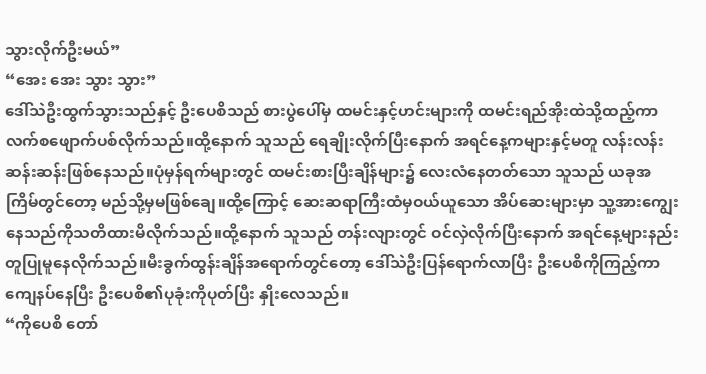သွားလိုက်ဦးမယ်”
“အေး အေး သွား သွား”
ဒေါ်သဲဦးထွက်သွားသည်နှင့် ဦးပေစိသည် စားပွဲပေါ်မှ ထမင်းနှင့်ဟင်းများကို ထမင်းရည်အိုးထဲသို့ထည့်ကာ လက်စဖျောက်ပစ်လိုက်သည်။ထို့နောက် သူသည် ရေချိုးလိုက်ပြီးနောက် အရင်နေ့ကများနှင့်မတူ လန်းလန်းဆန်းဆန်းဖြစ်နေသည်။ပုံမှန်ရက်များတွင် ထမင်းစားပြီးချိန်များ၌ လေးလံနေတတ်သော သူသည် ယခုအကြိမ်တွင်တော့ မည်သို့မှမဖြစ်ချေ။ထို့ကြောင့် ဆေးဆရာကြီးထံမှဝယ်ယူသော အိပ်ဆေးများမှာ သူ့အားကျွေးနေသည်ကိုသတိထားမိလိုက်သည်။ထို့နောက် သူသည် တန်းလျားတွင် ဝင်လှဲလိုက်ပြီးနောက် အရင်နေ့များနည်းတူပြုမူနေလိုက်သည်။မီးခွက်ထွန်းချိန်အရောက်တွင်တော့ ဒေါ်သဲဦးပြန်ရောက်လာပြီး ဦးပေစိကိုကြည့်ကာကျေနပ်နေပြီး ဦးပေစိ၏ပုခုံးကိုပုတ်ပြီး နှိုးလေသည်။
“ကိုပေစိ တော်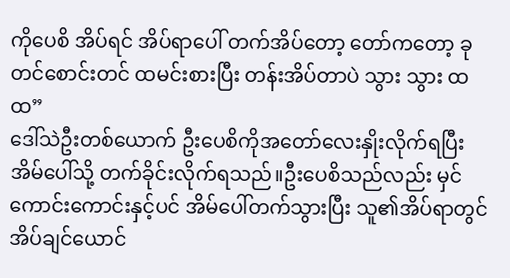ကိုပေစိ အိပ်ရင် အိပ်ရာပေါ် တက်အိပ်တော့ တော်ကတော့ ခုတင်စောင်းတင် ထမင်းစားပြီး တန်းအိပ်တာပဲ သွား သွား ထ ထ”
ဒေါ်သဲဦးတစ်ယောက် ဦးပေစိကိုအတော်လေးနှိုးလိုက်ရပြီး အိမ်ပေါ်သို့ တက်ခိုင်းလိုက်ရသည်။ဦးပေစိသည်လည်း မှင်ကောင်းကောင်းနှင့်ပင် အိမ်ပေါ်တက်သွားပြီး သူ၏အိပ်ရာတွင် အိပ်ချင်ယောင်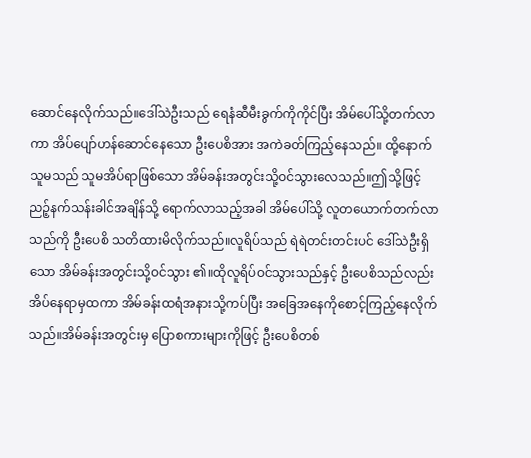ဆောင်နေလိုက်သည်။ဒေါ်သဲဦးသည် ရေနံဆီမီးခွက်ကိုကိုင်ပြီး အိမ်ပေါ်သို့တက်လာကာ အိပ်ပျော်ဟန်ဆောင်နေသော ဦးပေစိအား အကဲခတ်ကြည့်နေသည်။ ထို့နောက် သူမသည် သူမအိပ်ရာဖြစ်သော အိမ်ခန်းအတွင်းသို့ဝင်သွားလေသည်။ဤသို့ဖြင့် ညဉ့်နက်သန်းခါင်အချိန်သို့ ရောက်လာသည့်အခါ အိမ်ပေါ်သို့ လူတယောက်တက်လာသည်ကို ဦးပေစိ သတိထားမိလိုက်သည်။လူရိပ်သည် ရဲရဲတင်းတင်းပင် ဒေါ်သဲဦးရှိသော အိမ်ခန်းအတွင်းသို့ဝင်သွား ၏။ထိုလူရိပ်ဝင်သွားသည်နှင့် ဦးပေစိသည်လည်း အိပ်နေရာမှထကာ အိမ်ခန်းထရံအနားသို့ကပ်ပြီး အခြေအနေကိုစောင့်ကြည့်နေလိုက်သည်။အိမ်ခန်းအတွင်းမှ ပြောစကားများကိုဖြင့် ဦးပေစိတစ်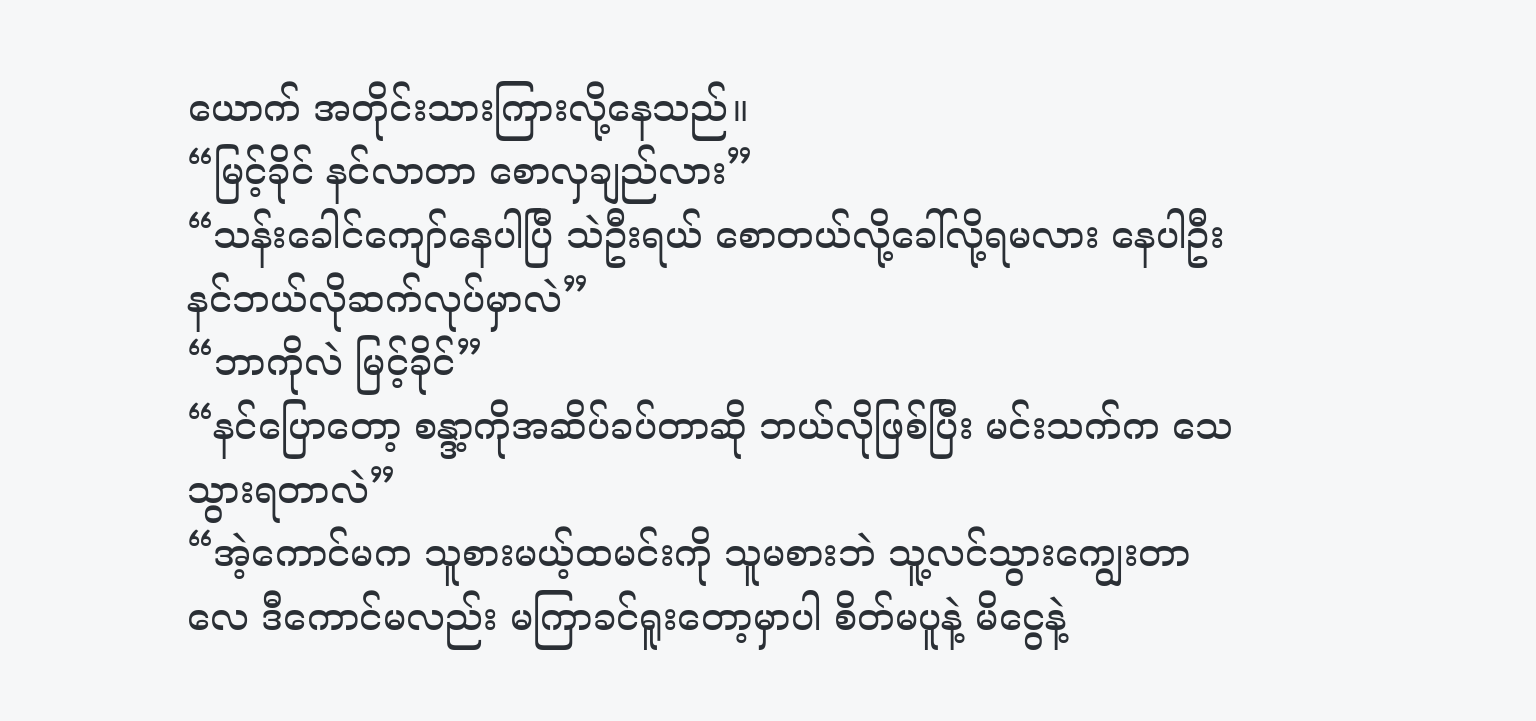ယောက် အတိုင်းသားကြားလို့နေသည်။
“မြင့်ခိုင် နင်လာတာ စောလှချည်လား”
“သန်းခေါင်ကျော်နေပါပြီ သဲဦးရယ် စောတယ်လို့ခေါ်လို့ရမလား နေပါဦး နင်ဘယ်လိုဆက်လုပ်မှာလဲ”
“ဘာကိုလဲ မြင့်ခိုင်”
“နင်ပြောတော့ စန္ဒာ့ကိုအဆိပ်ခပ်တာဆို ဘယ်လိုဖြစ်ပြီး မင်းသက်က သေသွားရတာလဲ”
“အဲ့ကောင်မက သူစားမယ့်ထမင်းကို သူမစားဘဲ သူ့လင်သွားကျွေးတာလေ ဒီကောင်မလည်း မကြာခင်ရူးတော့မှာပါ စိတ်မပူနဲ့ မိငွေနဲ့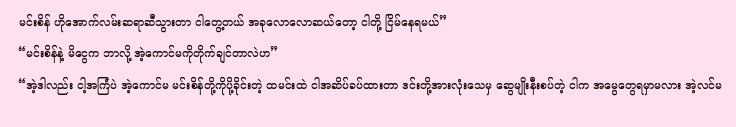မင်းစိန် ဟိုအောက်လမ်းဆရာဆီသွားတာ ငါတွေ့တယ် အခုလောလောဆယ်တော့ ငါတို့ ငြိမ်နေရမယ်”
“မင်းစိန်နဲ့ မိငွေက ဘာလို့ အဲ့ကောင်မကိုတိုက်ချင်တာလဲဟ”
“အဲ့ဒါလည်း ငါ့အကြံပဲ အဲ့ကောင်မ မင်းစိန်တို့ကိုပို့ခိုင်းတဲ့ ထမင်းထဲ ငါအဆိပ်ခပ်ထားတာ ဒင်းတို့အားလုံးသေမှ ဆွေမျိုးနီးစပ်တဲ့ ငါက အမွေတွေရမှာမလား အဲ့လင်မ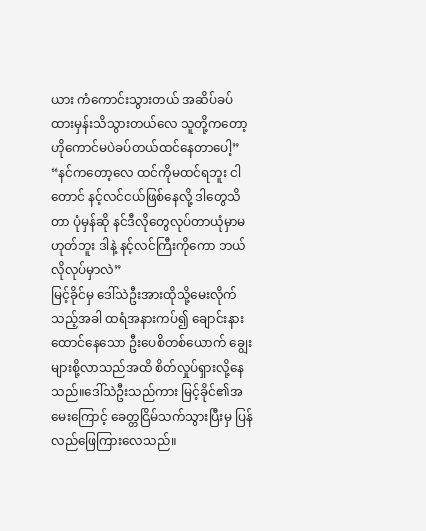ယား ကံကောင်းသွားတယ် အဆိပ်ခပ်ထားမှန်းသိသွားတယ်လေ သူတို့ကတော့ ဟိုကောင်မပဲခပ်တယ်ထင်နေတာပေါ့”
“နင်ကတော့လေ ထင်ကိုမထင်ရဘူး ငါတောင် နင့်လင်ငယ်ဖြစ်နေလို့ ဒါတွေသိတာ ပုံမှန်ဆို နင်ဒီလိုတွေလုပ်တာယုံမှာမဟုတ်ဘူး ဒါနဲ့ နင့်လင်ကြီးကိုကော ဘယ်လိုလုပ်မှာလဲ”
မြင့်ခိုင်မှ ဒေါ်သဲဦးအားထိုသို့မေးလိုက်သည့်အခါ ထရံအနားကပ်၍ ချောင်းနားထောင်နေသော ဦးပေစိတစ်ယောက် ချွေးများစို့လာသည်အထိ စိတ်လှုပ်ရှားလို့နေသည်။ဒေါ်သဲဦးသည်ကား မြင့်ခိုင်၏အမေးကြောင့် ခေတ္တငြိမ်သက်သွားပြီးမှ ပြန်လည်ဖြေကြားလေသည်။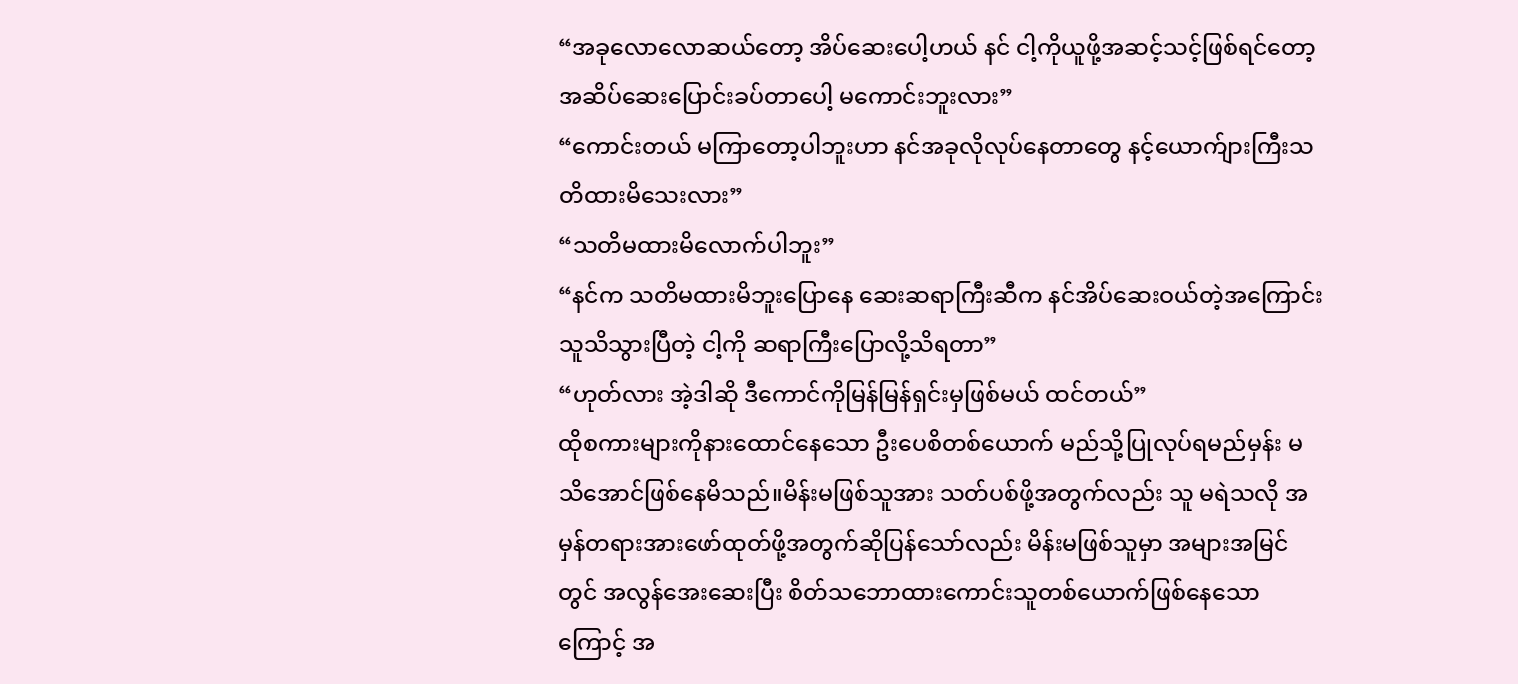“အခုလောလောဆယ်တော့ အိပ်ဆေးပေါ့ဟယ် နင် ငါ့ကိုယူဖို့အဆင့်သင့်ဖြစ်ရင်တော့ အဆိပ်ဆေးပြောင်းခပ်တာပေါ့ မကောင်းဘူးလား”
“ကောင်းတယ် မကြာတော့ပါဘူးဟာ နင်အခုလိုလုပ်နေတာတွေ နင့်ယောက်ျားကြီးသတိထားမိသေးလား”
“သတိမထားမိလောက်ပါဘူး”
“နင်က သတိမထားမိဘူးပြောနေ ဆေးဆရာကြီးဆီက နင်အိပ်ဆေးဝယ်တဲ့အကြောင်း သူသိသွားပြီတဲ့ ငါ့ကို ဆရာကြီးပြောလို့သိရတာ”
“ဟုတ်လား အဲ့ဒါဆို ဒီကောင်ကိုမြန်မြန်ရှင်းမှဖြစ်မယ် ထင်တယ်”
ထိုစကားများကိုနားထောင်နေသော ဦးပေစိတစ်ယောက် မည်သို့ပြုလုပ်ရမည်မှန်း မသိအောင်ဖြစ်နေမိသည်။မိန်းမဖြစ်သူအား သတ်ပစ်ဖို့အတွက်လည်း သူ မရဲသလို အမှန်တရားအားဖော်ထုတ်ဖို့အတွက်ဆိုပြန်သော်လည်း မိန်းမဖြစ်သူမှာ အများအမြင်တွင် အလွန်အေးဆေးပြီး စိတ်သဘောထားကောင်းသူတစ်ယောက်ဖြစ်နေသောကြောင့် အ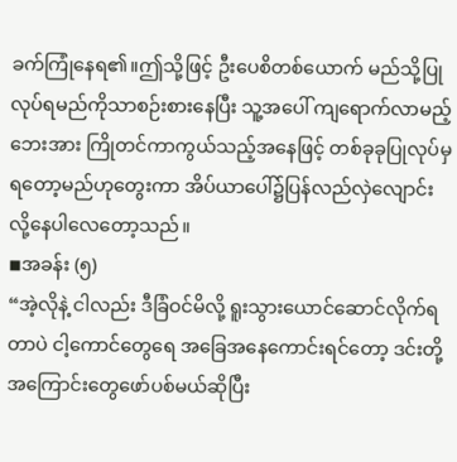ခက်ကြုံနေရ၏။ဤသို့ဖြင့် ဦးပေစိတစ်ယောက် မည်သို့ပြုလုပ်ရမည်ကိုသာစဉ်းစားနေပြီး သူ့အပေါ် ကျရောက်လာမည့်ဘေးအား ကြိုတင်ကာကွယ်သည့်အနေဖြင့် တစ်ခုခုပြုလုပ်မှရတော့မည်ဟုတွေးကာ အိပ်ယာပေါ်၌ပြန်လည်လှဲလျောင်းလို့နေပါလေတော့သည်။
◾အခန်း (၅)
“အဲ့လိုနဲ့ ငါလည်း ဒီခြံဝင်မိလို့ ရူးသွားယောင်ဆောင်လိုက်ရတာပဲ ငါ့ကောင်တွေရေ အခြေအနေကောင်းရင်တော့ ဒင်းတို့အကြောင်းတွေဖော်ပစ်မယ်ဆိုပြီး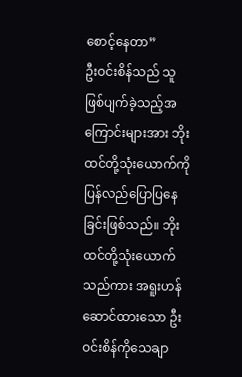စောင့်နေတာ”
ဦးဝင်းစိန်သည် သူဖြစ်ပျက်ခဲ့သည့်အကြောင်းများအား ဘိုးထင်တို့သုံးယောက်ကိုပြန်လည်ပြောပြနေခြင်းဖြစ်သည်။ ဘိုးထင်တို့သုံးယောက်သည်ကား အရူးဟန်ဆောင်ထားသော ဦးဝင်းစိန်ကိုသေချာ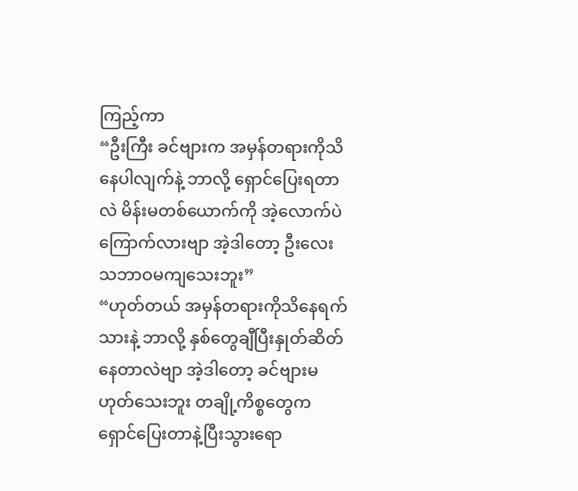ကြည့်ကာ
“ဦးကြီး ခင်ဗျားက အမှန်တရားကိုသိနေပါလျက်နဲ့ ဘာလို့ ရှောင်ပြေးရတာလဲ မိန်းမတစ်ယောက်ကို အဲ့လောက်ပဲ ကြောက်လားဗျာ အဲ့ဒါတော့ ဦးလေး သဘာဝမကျသေးဘူး”
“ဟုတ်တယ် အမှန်တရားကိုသိနေရက်သားနဲ့ ဘာလို့ နှစ်တွေချီပြီးနှုတ်ဆိတ်နေတာလဲဗျာ အဲ့ဒါတော့ ခင်ဗျားမဟုတ်သေးဘူး တချို့ကိစ္စတွေက ရှောင်ပြေးတာနဲ့ပြီးသွားရော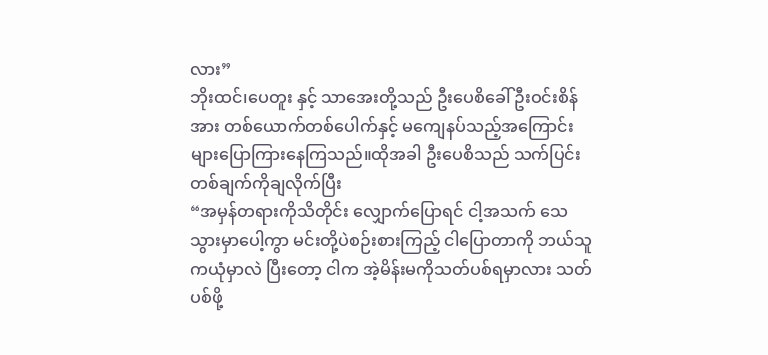လား”
ဘိုးထင်၊ပေတူး နှင့် သာအေးတို့သည် ဦးပေစိခေါ် ဦးဝင်းစိန်အား တစ်ယောက်တစ်ပေါက်နှင့် မကျေနပ်သည့်အကြောင်းများပြောကြားနေကြသည်။ထိုအခါ ဦးပေစိသည် သက်ပြင်းတစ်ချက်ကိုချလိုက်ပြီး
“အမှန်တရားကိုသိတိုင်း လျှောက်ပြောရင် ငါ့အသက် သေသွားမှာပေါ့ကွာ မင်းတို့ပဲစဉ်းစားကြည့် ငါပြောတာကို ဘယ်သူကယုံမှာလဲ ပြီးတော့ ငါက အဲ့မိန်းမကိုသတ်ပစ်ရမှာလား သတ်ပစ်ဖို့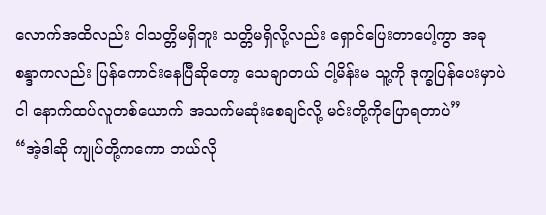လောက်အထိလည်း ငါသတ္တိမရှိဘူး သတ္တိမရှိလို့လည်း ရှောင်ပြေးတာပေါ့ကွာ အခု စန္ဒာကလည်း ပြန်ကောင်းနေပြီဆိုတော့ သေချာတယ် ငါ့မိန်းမ သူ့ကို ဒုက္ခပြန်ပေးမှာပဲငါ နောက်ထပ်လူတစ်ယောက် အသက်မဆုံးစေချင်လို့ မင်းတို့ကိုပြောရတာပဲ”
“အဲ့ဒါဆို ကျုပ်တို့ကကော ဘယ်လို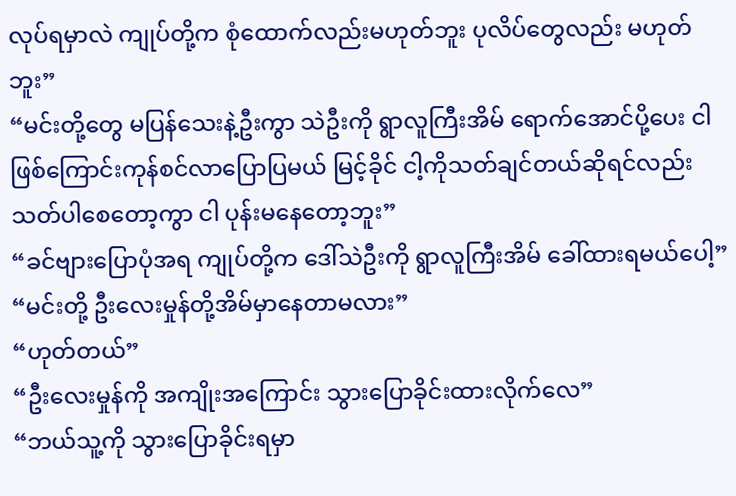လုပ်ရမှာလဲ ကျုပ်တို့က စုံထောက်လည်းမဟုတ်ဘူး ပုလိပ်တွေလည်း မဟုတ်ဘူး”
“မင်းတို့တွေ မပြန်သေးနဲ့ဦးကွာ သဲဦးကို ရွာလူကြီးအိမ် ရောက်အောင်ပို့ပေး ငါ ဖြစ်ကြောင်းကုန်စင်လာပြောပြမယ် မြင့်ခိုင် ငါ့ကိုသတ်ချင်တယ်ဆိုရင်လည်း သတ်ပါစေတော့ကွာ ငါ ပုန်းမနေတော့ဘူး”
“ခင်ဗျားပြောပုံအရ ကျုပ်တို့က ဒေါ်သဲဦးကို ရွာလူကြီးအိမ် ခေါ်ထားရမယ်ပေါ့”
“မင်းတို့ ဦးလေးမှုန်တို့အိမ်မှာနေတာမလား”
“ဟုတ်တယ်”
“ဦးလေးမှုန်ကို အကျိုးအကြောင်း သွားပြောခိုင်းထားလိုက်လေ”
“ဘယ်သူ့ကို သွားပြောခိုင်းရမှာ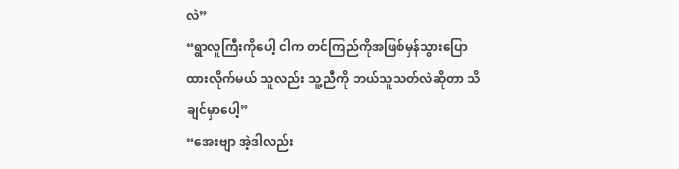လဲ”
“ရွာလူကြီးကိုပေါ့ ငါက တင်ကြည်ကိုအဖြစ်မှန်သွားပြောထားလိုက်မယ် သူလည်း သူ့ညီကို ဘယ်သူသတ်လဲဆိုတာ သိချင်မှာပေါ့”
“အေးဗျာ အဲ့ဒါလည်း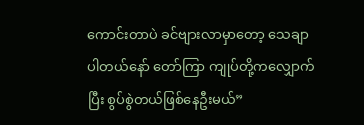ကောင်းတာပဲ ခင်ဗျားလာမှာတော့ သေချာပါတယ်နော် တော်ကြာ ကျုပ်တို့ကလျှောက်ပြီး စွပ်စွဲတယ်ဖြစ်နေဦးမယ်”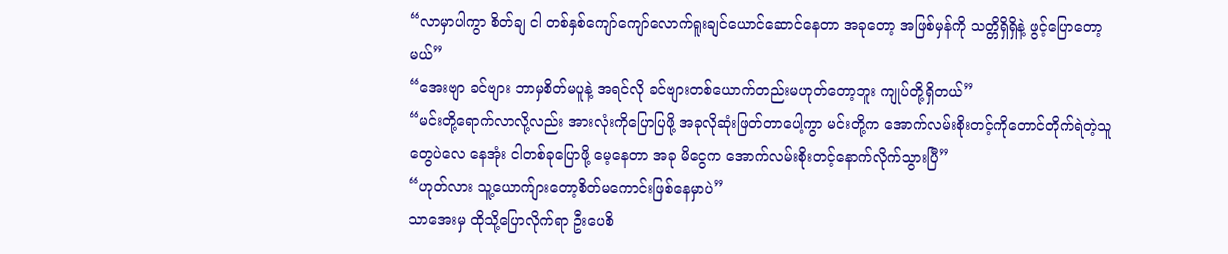“လာမှာပါကွာ စိတ်ချ ငါ တစ်နှစ်ကျော်ကျော်လောက်ရူးချင်ယောင်ဆောင်နေတာ အခုတော့ အဖြစ်မှန်ကို သတ္တိရှိရှိနဲ့ ဖွင့်ပြောတော့မယ်”
“အေးဗျာ ခင်ဗျား ဘာမှစိတ်မပူနဲ့ အရင်လို ခင်ဗျားတစ်ယောက်တည်းမဟုတ်တော့ဘူး ကျုပ်တို့ရှိတယ်”
“မင်းတို့ရောက်လာလို့လည်း အားလုံးကိုပြောပြဖို့ အခုလိုဆုံးဖြတ်တာပေါ့ကွာ မင်းတို့က အောက်လမ်းစိုးတင့်ကိုတောင်တိုက်ရဲတဲ့သူတွေပဲလေ နေအုံး ငါတစ်ခုပြောဖို့ မေ့နေတာ အခု မိငွေက အောက်လမ်းစိုးတင့်နောက်လိုက်သွားပြီ”
“ဟုတ်လား သူ့ယောက်ျားတော့စိတ်မကောင်းဖြစ်နေမှာပဲ”
သာအေးမှ ထိုသို့ပြောလိုက်ရာ ဦးပေစိ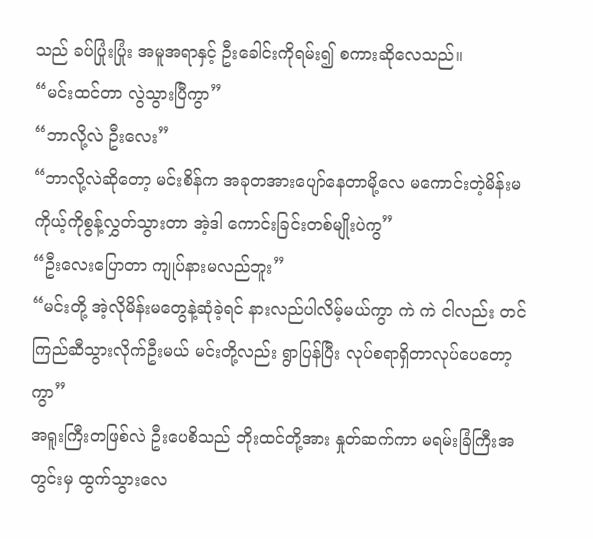သည် ခပ်ပြုံးပြုံး အမူအရာနှင့် ဦးခေါင်းကိုရမ်း၍ စကားဆိုလေသည်။
“မင်းထင်တာ လွဲသွားပြီကွာ”
“ဘာလို့လဲ ဦးလေး”
“ဘာလို့လဲဆိုတော့ မင်းစိန်က အခုတအားပျော်နေတာမို့လေ မကောင်းတဲ့မိန်းမ ကိုယ့်ကိုစွန့်လွှတ်သွားတာ အဲ့ဒါ ကောင်းခြင်းတစ်မျိုးပဲကွ”
“ဦးလေးပြောတာ ကျုပ်နားမလည်ဘူး”
“မင်းတို့ အဲ့လိုမိန်းမတွေနဲ့ဆုံခဲ့ရင် နားလည်ပါလိမ့်မယ်ကွာ ကဲ ကဲ ငါလည်း တင်ကြည်ဆီသွားလိုက်ဦးမယ် မင်းတို့လည်း ရွာပြန်ပြီး လုပ်စရာရှိတာလုပ်ပေတော့ကွာ”
အရူးကြီးတဖြစ်လဲ ဦးပေစိသည် ဘိုးထင်တို့အား နှုတ်ဆက်ကာ မရမ်းခြံကြီးအတွင်းမှ ထွက်သွားလေ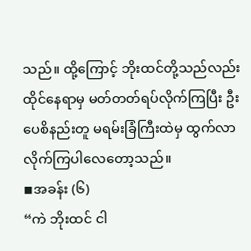သည်။ ထို့ကြောင့် ဘိုးထင်တို့သည်လည်း ထိုင်နေရာမှ မတ်တတ်ရပ်လိုက်ကြပြီး ဦးပေစိနည်းတူ မရမ်းခြံကြီးထဲမှ ထွက်လာလိုက်ကြပါလေတော့သည်။
◾အခန်း (၆)
“ကဲ ဘိုးထင် ငါ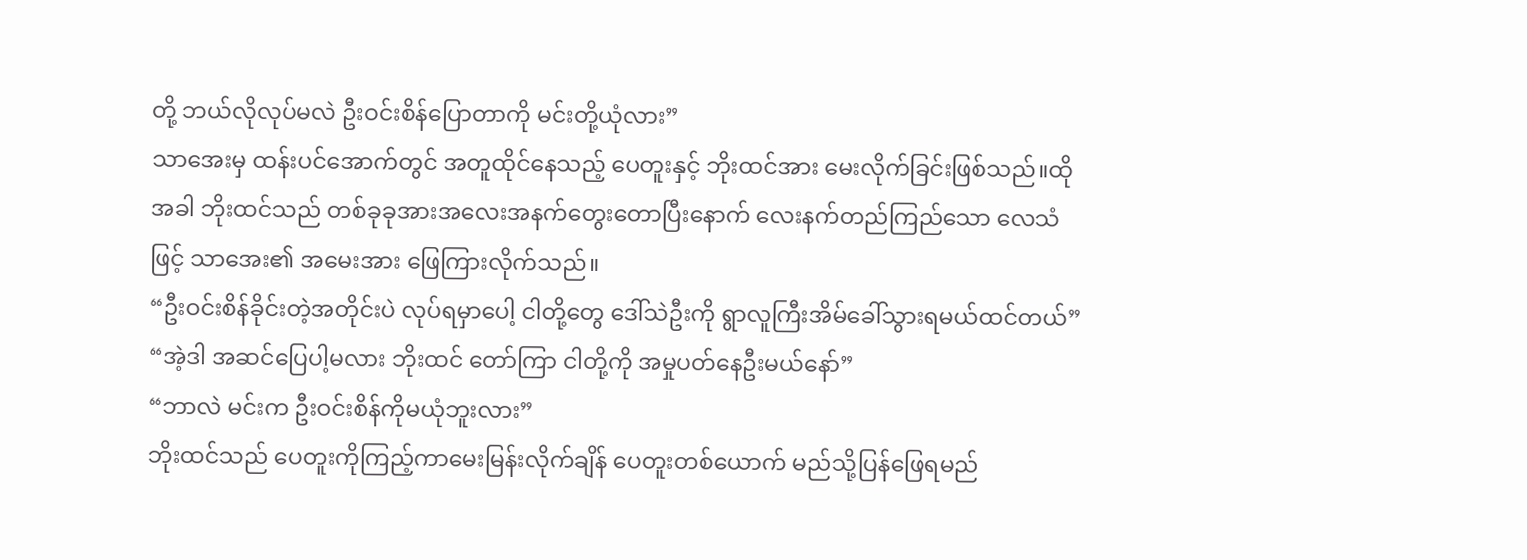တို့ ဘယ်လိုလုပ်မလဲ ဦးဝင်းစိန်ပြောတာကို မင်းတို့ယုံလား”
သာအေးမှ ထန်းပင်အောက်တွင် အတူထိုင်နေသည့် ပေတူးနှင့် ဘိုးထင်အား မေးလိုက်ခြင်းဖြစ်သည်။ထိုအခါ ဘိုးထင်သည် တစ်ခုခုအားအလေးအနက်တွေးတောပြီးနောက် လေးနက်တည်ကြည်သော လေသံဖြင့် သာအေး၏ အမေးအား ဖြေကြားလိုက်သည်။
“ဦးဝင်းစိန်ခိုင်းတဲ့အတိုင်းပဲ လုပ်ရမှာပေါ့ ငါတို့တွေ ဒေါ်သဲဦးကို ရွာလူကြီးအိမ်ခေါ်သွားရမယ်ထင်တယ်”
“အဲ့ဒါ အဆင်ပြေပါ့မလား ဘိုးထင် တော်ကြာ ငါတို့ကို အမှုပတ်နေဦးမယ်နော်”
“ဘာလဲ မင်းက ဦးဝင်းစိန်ကိုမယုံဘူးလား”
ဘိုးထင်သည် ပေတူးကိုကြည့်ကာမေးမြန်းလိုက်ချိန် ပေတူးတစ်ယောက် မည်သို့ပြန်ဖြေရမည်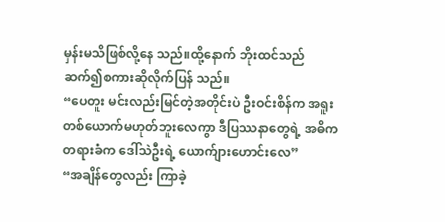မှန်းမသိဖြစ်လို့နေ သည်။ထို့နောက် ဘိုးထင်သည် ဆက်၍စကားဆိုလိုက်ပြန် သည်။
“ပေတူး မင်းလည်းမြင်တဲ့အတိုင်းပဲ ဦးဝင်းစိန်က အရူးတစ်ယောက်မဟုတ်ဘူးလေကွာ ဒီပြဿနာတွေရဲ့ အဓိက တရားခံက ဒေါ်သဲဦးရဲ့ ယောက်ျားဟောင်းလေ”
“အချိန်တွေလည်း ကြာခဲ့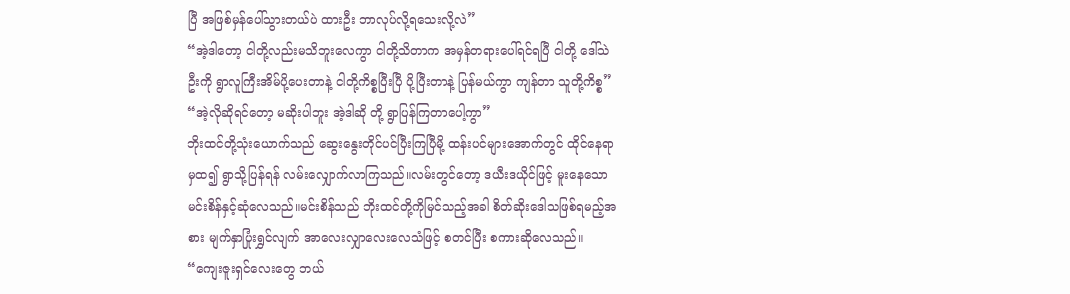ပြီ အဖြစ်မှန်ပေါ်သွားတယ်ပဲ ထားဦး ဘာလုပ်လို့ရသေးလို့လဲ”
“အဲ့ဒါတော့ ငါတို့လည်းမသိဘူးလေကွာ ငါတို့သိတာက အမှန်တရားပေါ်ရင်ရပြီ ငါတို့ ဒေါ်သဲဦးကို ရွာလူကြီးအိမ်ပို့ပေးတာနဲ့ ငါတို့ကိစ္စပြီးပြီ ပို့ပြီးတာနဲ့ ပြန်မယ်ကွာ ကျန်တာ သူတို့ကိစ္စ”
“အဲ့လိုဆိုရင်တော့ မဆိုးပါဘူး အဲ့ဒါဆို တို့ ရွာပြန်ကြတာပေါ့ကွာ”
ဘိုးထင်တို့သုံးယောက်သည် ဆွေးနွေးတိုင်ပင်ပြီးကြပြီမို့ ထန်းပင်များအောက်တွင် ထိုင်နေရာမှထ၍ ရွာသို့ပြန်ရန် လမ်းလျှောက်လာကြသည်။လမ်းတွင်တော့ ဒယီးဒယိုင်ဖြင့် မူးနေသော မင်းစိန်နှင့်ဆုံလေသည်။မင်းစိန်သည် ဘိုးထင်တို့ကိုမြင်သည့်အခါ စိတ်ဆိုးဒေါသဖြစ်ရမည့်အစား မျက်နှာပြုံးရွှင်လျက် အာလေးလျှာလေးလေသံဖြင့် စတင်ပြီး စကားဆိုလေသည်။
“ကျေးဇူးရှင်လေးတွေ ဘယ်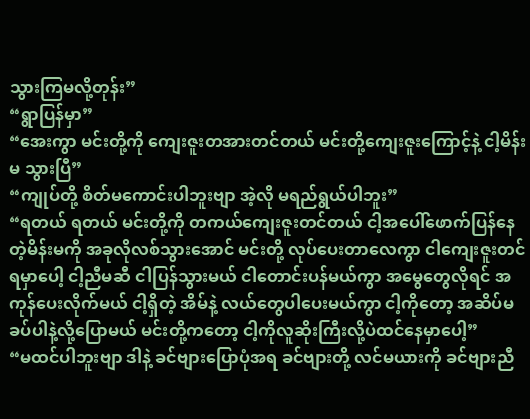သွားကြမလို့တုန်း”
“ရွာပြန်မှာ”
“အေးကွာ မင်းတို့ကို ကျေးဇူးတအားတင်တယ် မင်းတို့ကျေးဇူးကြောင့်နဲ့ ငါ့မိန်းမ သွားပြီ”
“ကျုပ်တို့ စိတ်မကောင်းပါဘူးဗျာ အဲ့လို မရည်ရွယ်ပါဘူး”
“ရတယ် ရတယ် မင်းတို့ကို တကယ်ကျေးဇူးတင်တယ် ငါ့အပေါ်ဖောက်ပြန်နေတဲ့မိန်းမကို အခုလိုလစ်သွားအောင် မင်းတို့ လုပ်ပေးတာလေကွာ ငါကျေးဇူးတင်ရမှာပေါ့ ငါ့ညီမဆီ ငါပြန်သွားမယ် ငါတောင်းပန်မယ်ကွာ အမွေတွေလိုရင် အကုန်ပေးလိုက်မယ် ငါ့ရှိတဲ့ အိမ်နဲ့ လယ်တွေပါပေးမယ်ကွာ ငါ့ကိုတော့ အဆိပ်မခပ်ပါနဲ့လို့ပြောမယ် မင်းတို့ကတော့ ငါ့ကိုလူဆိုးကြီးလို့ပဲထင်နေမှာပေါ့”
“မထင်ပါဘူးဗျာ ဒါနဲ့ ခင်ဗျားပြောပုံအရ ခင်ဗျားတို့ လင်မယားကို ခင်ဗျားညီ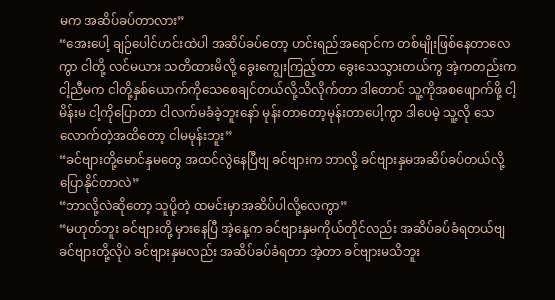မက အဆိပ်ခပ်တာလား”
“အေးပေါ့ ချဉ်ပေါင်ဟင်းထဲပါ အဆိပ်ခပ်တော့ ဟင်းရည်အရောင်က တစ်မျိုးဖြစ်နေတာလေကွာ ငါတို့ လင်မယား သတိထားမိလို့ ခွေးကျွေးကြည့်တာ ခွေးသေသွားတယ်ကွ အဲ့ကတည်းက ငါ့ညီမက ငါတို့နှစ်ယောက်ကိုသေစေချင်တယ်လို့သိလိုက်တာ ဒါတောင် သူ့ကိုအစဖျောက်ဖို့ ငါ့မိန်းမ ငါ့ကိုပြောတာ ငါလက်မခံခဲ့ဘူးနော် မုန်းတာတော့မုန်းတာပေါ့ကွာ ဒါပေမဲ့ သူ့လို သေလောက်တဲ့အထိတော့ ငါမမုန်းဘူး”
“ခင်ဗျားတို့မောင်နှမတွေ အထင်လွဲနေပြီဗျ ခင်ဗျားက ဘာလို့ ခင်ဗျားနှမအဆိပ်ခပ်တယ်လို့ ပြောနိုင်တာလဲ”
“ဘာလို့လဲဆိုတော့ သူပို့တဲ့ ထမင်းမှာအဆိပ်ပါလို့လေကွာ”
“မဟုတ်ဘူး ခင်ဗျားတို့ မှားနေပြီ အဲ့နေ့က ခင်ဗျားနှမကိုယ်တိုင်လည်း အဆိပ်ခပ်ခံရတယ်ဗျ ခင်ဗျားတို့လိုပဲ ခင်ဗျားနှမလည်း အဆိပ်ခပ်ခံရတာ အဲ့တာ ခင်ဗျားမသိဘူး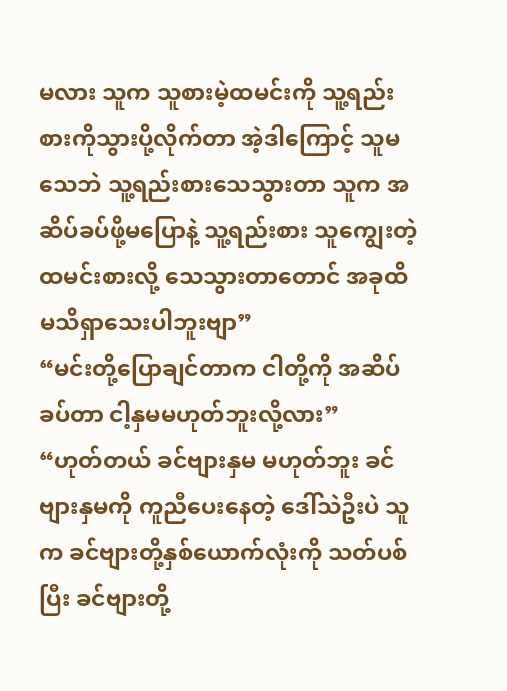မလား သူက သူစားမဲ့ထမင်းကို သူ့ရည်းစားကိုသွားပို့လိုက်တာ အဲ့ဒါကြောင့် သူမသေဘဲ သူ့ရည်းစားသေသွားတာ သူက အဆိပ်ခပ်ဖို့မပြောနဲ့ သူ့ရည်းစား သူကျွေးတဲ့ထမင်းစားလို့ သေသွားတာတောင် အခုထိ မသိရှာသေးပါဘူးဗျာ”
“မင်းတို့ပြောချင်တာက ငါတို့ကို အဆိပ်ခပ်တာ ငါ့နှမမဟုတ်ဘူးလို့လား”
“ဟုတ်တယ် ခင်ဗျားနှမ မဟုတ်ဘူး ခင်ဗျားနှမကို ကူညီပေးနေတဲ့ ဒေါ်သဲဦးပဲ သူက ခင်ဗျားတို့နှစ်ယောက်လုံးကို သတ်ပစ်ပြီး ခင်ဗျားတို့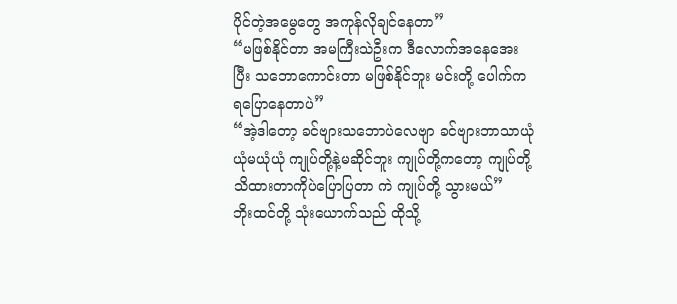ပိုင်တဲ့အမွေတွေ အကုန်လိုချင်နေတာ”
“မဖြစ်နိုင်တာ အမကြီးသဲဦးက ဒီလောက်အနေအေးပြီး သဘောကောင်းတာ မဖြစ်နိုင်ဘူး မင်းတို့ ပေါက်ကရပြောနေတာပဲ”
“အဲ့ဒါတော့ ခင်ဗျားသဘောပဲလေဗျာ ခင်ဗျားဘာသာယုံယုံမယုံယုံ ကျုပ်တို့နဲ့မဆိုင်ဘူး ကျုပ်တို့ကတော့ ကျုပ်တို့ သိထားတာကိုပဲပြောပြတာ ကဲ ကျုပ်တို့ သွားမယ်”
ဘိုးထင်တို့ သုံးယောက်သည် ထိုသို့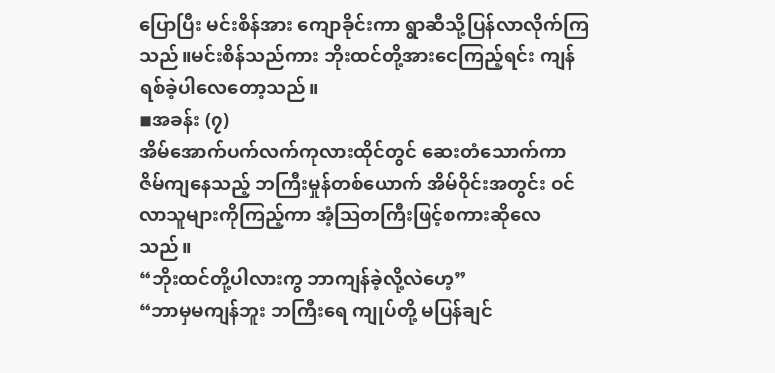ပြောပြီး မင်းစိန်အား ကျောခိုင်းကာ ရွာဆီသို့ပြန်လာလိုက်ကြသည်။မင်းစိန်သည်ကား ဘိုးထင်တို့အားငေကြည့်ရင်း ကျန်ရစ်ခဲ့ပါလေတော့သည်။
◾အခန်း (၇)
အိမ်အောက်ပက်လက်ကုလားထိုင်တွင် ဆေးတံသောက်ကာ ဇိမ်ကျနေသည့် ဘကြီးမှုန်တစ်ယောက် အိမ်ဝိုင်းအတွင်း ဝင်လာသူများကိုကြည့်ကာ အံ့ဩတကြီးဖြင့်စကားဆိုလေသည်။
“ဘိုးထင်တို့ပါလားကွ ဘာကျန်ခဲ့လို့လဲဟေ့”
“ဘာမှမကျန်ဘူး ဘကြီးရေ ကျုပ်တို့ မပြန်ချင်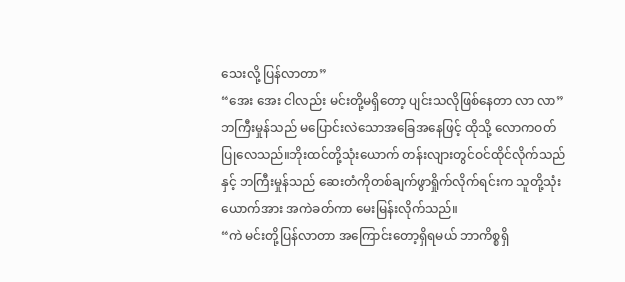သေးလို့ ပြန်လာတာ”
“အေး အေး ငါလည်း မင်းတို့မရှိတော့ ပျင်းသလိုဖြစ်နေတာ လာ လာ”
ဘကြီးမှုန်သည် မပြောင်းလဲသောအခြေအနေဖြင့် ထိုသို့ လောကဝတ်ပြုလေသည်။ဘိုးထင်တို့သုံးယောက် တန်းလျားတွင်ဝင်ထိုင်လိုက်သည်နှင့် ဘကြီးမှုန်သည် ဆေးတံကိုတစ်ချက်ဖွာရှိုက်လိုက်ရင်းက သူတို့သုံးယောက်အား အကဲခတ်ကာ မေးမြန်းလိုက်သည်။
“ကဲ မင်းတို့ပြန်လာတာ အကြောင်းတော့ရှိရမယ် ဘာကိစ္စရှိ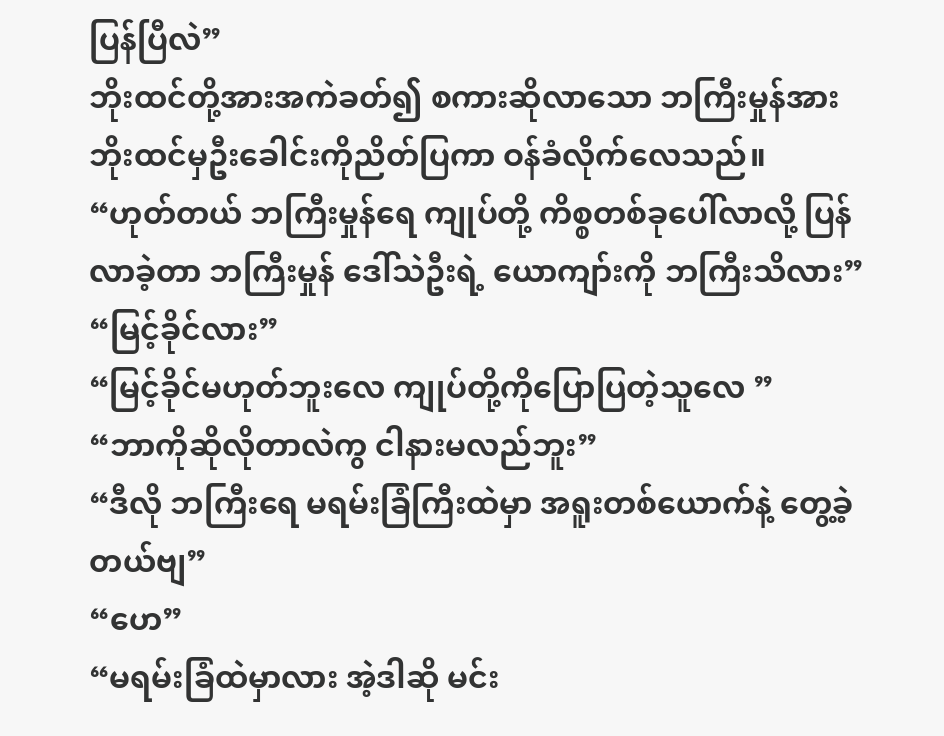ပြန်ပြီလဲ”
ဘိုးထင်တို့အားအကဲခတ်၍ စကားဆိုလာသော ဘကြီးမှုန်အား ဘိုးထင်မှဦးခေါင်းကိုညိတ်ပြကာ ဝန်ခံလိုက်လေသည်။
“ဟုတ်တယ် ဘကြီးမှုန်ရေ ကျုပ်တို့ ကိစ္စတစ်ခုပေါ်လာလို့ ပြန်လာခဲ့တာ ဘကြီးမှုန် ဒေါ်သဲဦးရဲ့ ယောကျာ်းကို ဘကြီးသိလား”
“မြင့်ခိုင်လား”
“မြင့်ခိုင်မဟုတ်ဘူးလေ ကျုပ်တို့ကိုပြောပြတဲ့သူလေ ”
“ဘာကိုဆိုလိုတာလဲကွ ငါနားမလည်ဘူး”
“ဒီလို ဘကြီးရေ မရမ်းခြံကြီးထဲမှာ အရူးတစ်ယောက်နဲ့ တွေ့ခဲ့တယ်ဗျ”
“ဟေ”
“မရမ်းခြံထဲမှာလား အဲ့ဒါဆို မင်း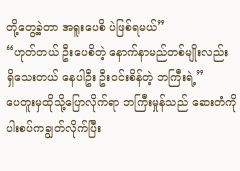တို့တွေ့ခဲ့တာ အရူးပေစိ ပဲဖြစ်ရမယ်”
“ဟုတ်တယ် ဦးပေစိတဲ့ နောက်နာမည်တစ်မျိုးလည်း ရှိသေးတယ် နေပါဦး ဦးဝင်းစိန်တဲ့ ဘကြီးရဲ့”
ပေတူးမှထိုသို့ပြောလိုက်ရာ ဘကြီးမှုန်သည် ဆေးတံကို ပါးစပ်ကချွတ်လိုက်ပြီး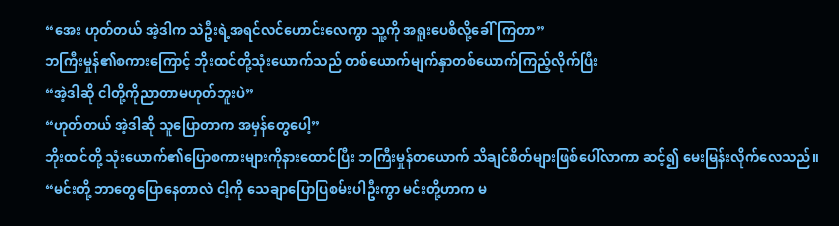“အေး ဟုတ်တယ် အဲ့ဒါက သဲဦးရဲ့အရင်လင်ဟောင်းလေကွာ သူ့ကို အရူးပေစိလို့ခေါ်ကြတာ”
ဘကြီးမှုန်၏စကားကြောင့် ဘိုးထင်တို့သုံးယောက်သည် တစ်ယောက်မျက်နှာတစ်ယောက်ကြည့်လိုက်ပြီး
“အဲ့ဒါဆို ငါတို့ကိုညာတာမဟုတ်ဘူးပဲ”
“ဟုတ်တယ် အဲ့ဒါဆို သူပြောတာက အမှန်တွေပေါ့”
ဘိုးထင်တို့ သုံးယောက်၏ပြောစကားများကိုနားထောင်ပြီး ဘကြီးမှုန်တယောက် သိချင်စိတ်များဖြစ်ပေါ်လာကာ ဆင့်၍ မေးမြန်းလိုက်လေသည်။
“မင်းတို့ ဘာတွေပြောနေတာလဲ ငါ့ကို သေချာပြောပြစမ်းပါဦးကွာ မင်းတို့ဟာက မ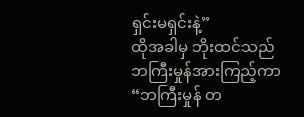ရှင်းမရှင်းနဲ့”
ထိုအခါမှ ဘိုးထင်သည် ဘကြီးမှုန်အားကြည့်ကာ
“ဘကြီးမှုန် တ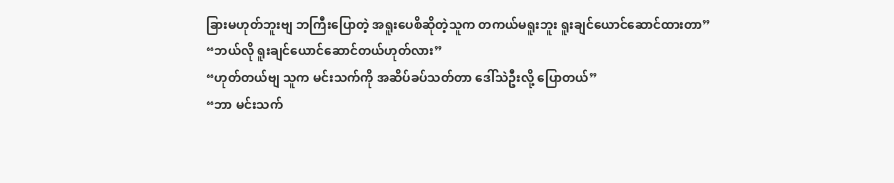ခြားမဟုတ်ဘူးဗျ ဘကြီးပြောတဲ့ အရူးပေစိဆိုတဲ့သူက တကယ်မရူးဘူး ရူးချင်ယောင်ဆောင်ထားတာ”
“ဘယ်လို ရူးချင်ယောင်ဆောင်တယ်ဟုတ်လား”
“ဟုတ်တယ်ဗျ သူက မင်းသက်ကို အဆိပ်ခပ်သတ်တာ ဒေါ်သဲဦးလို့ ပြောတယ်”
“ဘာ မင်းသက်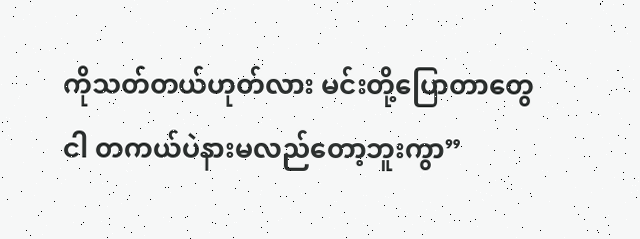ကိုသတ်တယ်ဟုတ်လား မင်းတို့ပြောတာတွေ ငါ တကယ်ပဲနားမလည်တော့ဘူးကွာ”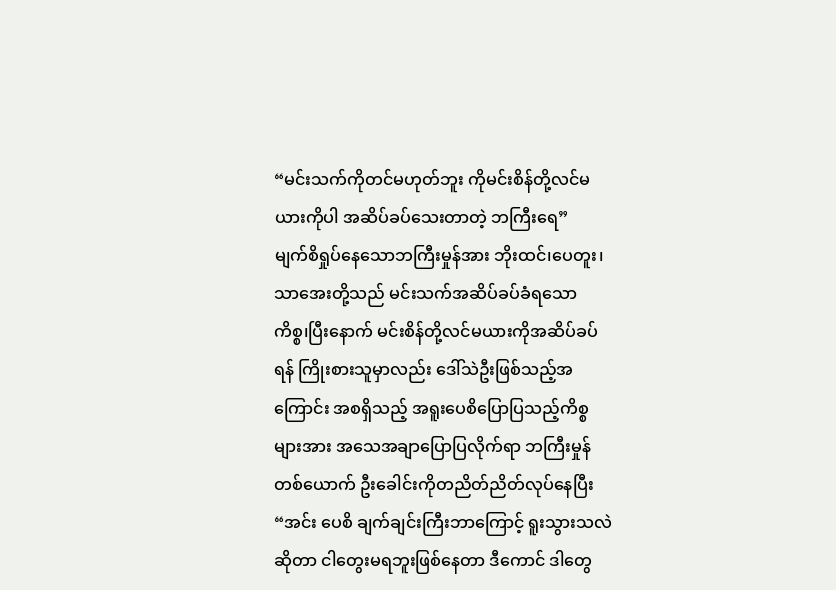“မင်းသက်ကိုတင်မဟုတ်ဘူး ကိုမင်းစိန်တို့လင်မယားကိုပါ အဆိပ်ခပ်သေးတာတဲ့ ဘကြီးရေ”
မျက်စိရှုပ်နေသောဘကြီးမှုန်အား ဘိုးထင်၊ပေတူး၊ သာအေးတို့သည် မင်းသက်အဆိပ်ခပ်ခံရသော ကိစ္စ၊ပြီးနောက် မင်းစိန်တို့လင်မယားကိုအဆိပ်ခပ်ရန် ကြိုးစားသူမှာလည်း ဒေါ်သဲဦးဖြစ်သည့်အကြောင်း အစရှိသည့် အရူးပေစိပြောပြသည့်ကိစ္စများအား အသေအချာပြောပြလိုက်ရာ ဘကြီးမှုန်တစ်ယောက် ဦးခေါင်းကိုတညိတ်ညိတ်လုပ်နေပြီး
“အင်း ပေစိ ချက်ချင်းကြီးဘာကြောင့် ရူးသွားသလဲဆိုတာ ငါတွေးမရဘူးဖြစ်နေတာ ဒီကောင် ဒါတွေ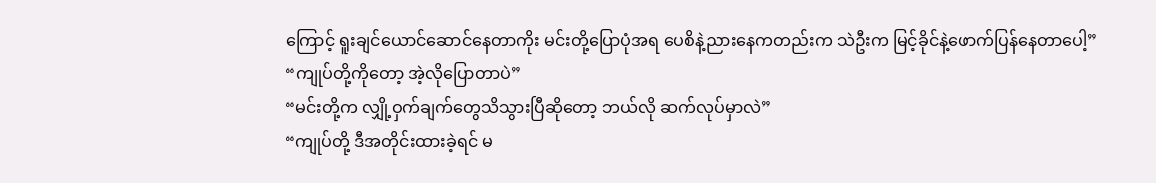ကြောင့် ရူးချင်ယောင်ဆောင်နေတာကိုး မင်းတို့ပြောပုံအရ ပေစိနဲ့ညားနေကတည်းက သဲဦးက မြင့်ခိုင်နဲ့ဖောက်ပြန်နေတာပေါ့”
“ကျုပ်တို့ကိုတော့ အဲ့လိုပြောတာပဲ”
“မင်းတို့က လျှို့ဝှက်ချက်တွေသိသွားပြီဆိုတော့ ဘယ်လို ဆက်လုပ်မှာလဲ”
“ကျုပ်တို့ ဒီအတိုင်းထားခဲ့ရင် မ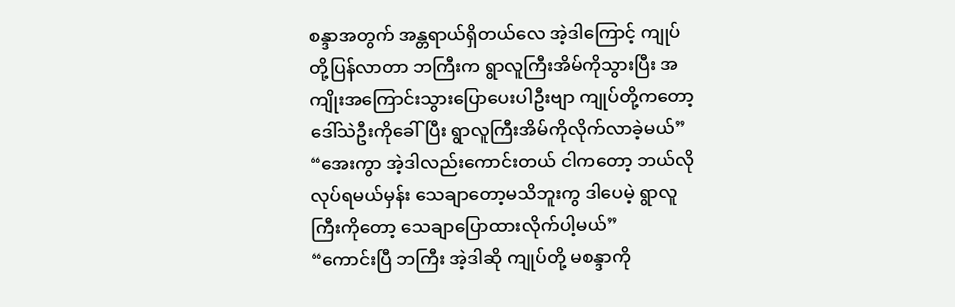စန္ဒာအတွက် အန္တရာယ်ရှိတယ်လေ အဲ့ဒါကြောင့် ကျုပ်တို့ပြန်လာတာ ဘကြီးက ရွာလူကြီးအိမ်ကိုသွားပြီး အကျိုးအကြောင်းသွားပြောပေးပါဦးဗျာ ကျုပ်တို့ကတော့ ဒေါ်သဲဦးကိုခေါ်ပြီး ရွာလူကြီးအိမ်ကိုလိုက်လာခဲ့မယ်”
“အေးကွာ အဲ့ဒါလည်းကောင်းတယ် ငါကတော့ ဘယ်လိုလုပ်ရမယ်မှန်း သေချာတော့မသိဘူးကွ ဒါပေမဲ့ ရွာလူကြီးကိုတော့ သေချာပြောထားလိုက်ပါ့မယ်”
“ကောင်းပြီ ဘကြီး အဲ့ဒါဆို ကျုပ်တို့ မစန္ဒာကို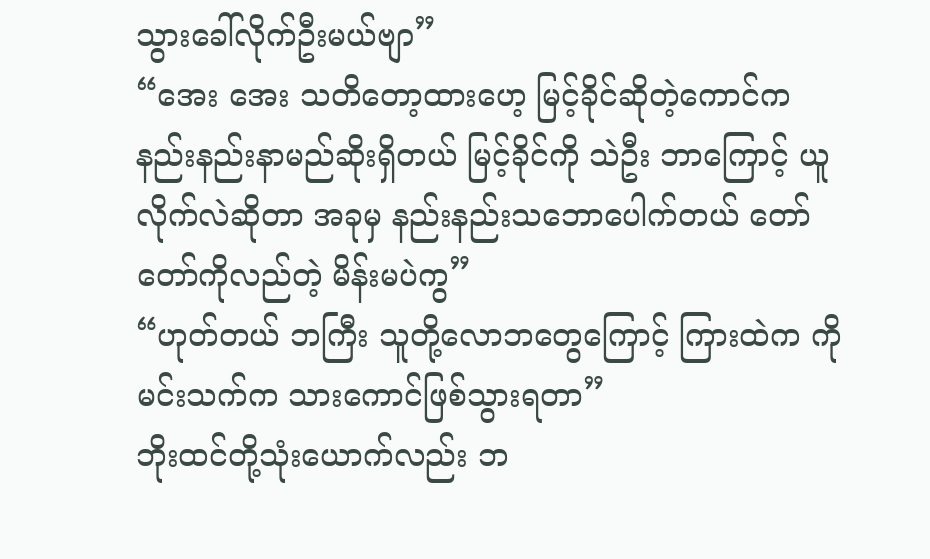သွားခေါ်လိုက်ဦးမယ်ဗျာ”
“အေး အေး သတိတော့ထားဟေ့ မြင့်ခိုင်ဆိုတဲ့ကောင်က နည်းနည်းနာမည်ဆိုးရှိတယ် မြင့်ခိုင်ကို သဲဦး ဘာကြောင့် ယူလိုက်လဲဆိုတာ အခုမှ နည်းနည်းသဘောပေါက်တယ် တော်တော်ကိုလည်တဲ့ မိန်းမပဲကွ”
“ဟုတ်တယ် ဘကြီး သူတို့လောဘတွေကြောင့် ကြားထဲက ကိုမင်းသက်က သားကောင်ဖြစ်သွားရတာ”
ဘိုးထင်တို့သုံးယောက်လည်း ဘ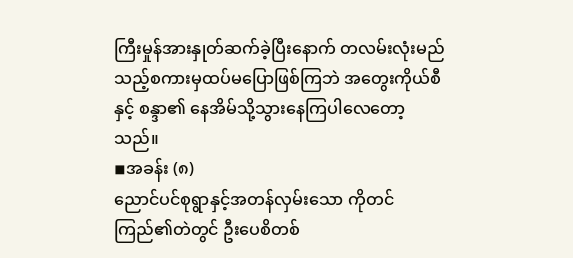ကြီးမှုန်အားနှုတ်ဆက်ခဲ့ပြီးနောက် တလမ်းလုံးမည်သည့်စကားမှထပ်မပြောဖြစ်ကြဘဲ အတွေးကိုယ်စီနှင့် စန္ဒာ၏ နေအိမ်သို့သွားနေကြပါလေတော့သည်။
◾အခန်း (၈)
ညောင်ပင်စုရွာနှင့်အတန်လှမ်းသော ကိုတင်ကြည်၏တဲတွင် ဦးပေစိတစ်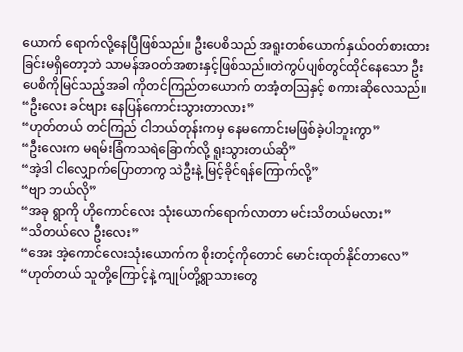ယောက် ရောက်လို့နေပြီဖြစ်သည်။ ဦးပေစိသည် အရူးတစ်ယောက်နှယ်ဝတ်စားထားခြင်းမရှိတော့ဘဲ သာမန်အဝတ်အစားနှင့်ဖြစ်သည်။တဲကွပ်ပျစ်တွင်ထိုင်နေသော ဦးပေစိကိုမြင်သည့်အခါ ကိုတင်ကြည်တယောက် တအံ့တဩနှင့် စကားဆိုလေသည်။
“ဦးလေး ခင်ဗျား နေပြန်ကောင်းသွားတာလား”
“ဟုတ်တယ် တင်ကြည် ငါဘယ်တုန်းကမှ နေမကောင်းမဖြစ်ခဲ့ပါဘူးကွာ”
“ဦးလေးက မရမ်းခြံကသရဲခြောက်လို့ ရူးသွားတယ်ဆို”
“အဲ့ဒါ ငါလျှောက်ပြောတာကွ သဲဦးနဲ့ မြင့်ခိုင်ရန်ကြောက်လို့”
“ဗျာ ဘယ်လို”
“အခု ရွာကို ဟိုကောင်လေး သုံးယောက်ရောက်လာတာ မင်းသိတယ်မလား”
“သိတယ်လေ ဦးလေး”
“အေး အဲ့ကောင်လေးသုံးယောက်က စိုးတင့်ကိုတောင် မောင်းထုတ်နိုင်တာလေ”
“ဟုတ်တယ် သူတို့ကြောင့်နဲ့ ကျုပ်တို့ရွာသားတွေ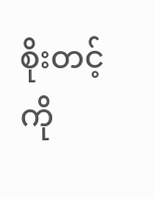စိုးတင့်ကို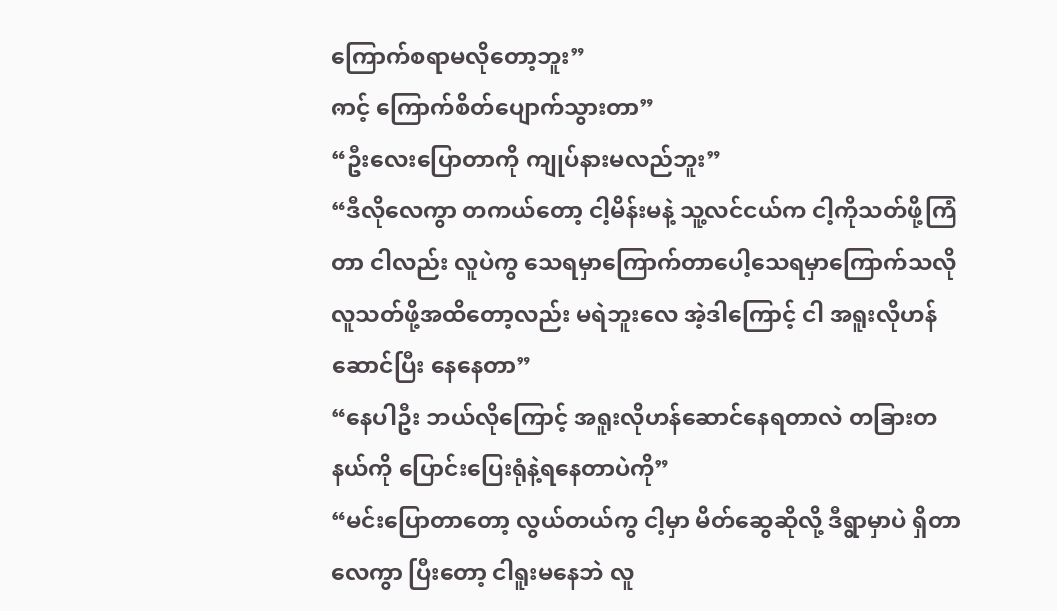ကြောက်စရာမလိုတော့ဘူး”
ၐာင့် ကြောက်စိတ်ပျောက်သွားတာ”
“ဦးလေးပြောတာကို ကျုပ်နားမလည်ဘူး”
“ဒီလိုလေကွာ တကယ်တော့ ငါ့မိန်းမနဲ့ သူ့လင်ငယ်က ငါ့ကိုသတ်ဖို့ကြံတာ ငါလည်း လူပဲကွ သေရမှာကြောက်တာပေါ့သေရမှာကြောက်သလို လူသတ်ဖို့အထိတော့လည်း မရဲဘူးလေ အဲ့ဒါကြောင့် ငါ အရူးလိုဟန်ဆောင်ပြီး နေနေတာ”
“နေပါဦး ဘယ်လိုကြောင့် အရူးလိုဟန်ဆောင်နေရတာလဲ တခြားတနယ်ကို ပြောင်းပြေးရုံနဲ့ရနေတာပဲကို”
“မင်းပြောတာတော့ လွယ်တယ်ကွ ငါ့မှာ မိတ်ဆွေဆိုလို့ ဒီရွာမှာပဲ ရှိတာလေကွာ ပြီးတော့ ငါရူးမနေဘဲ လူ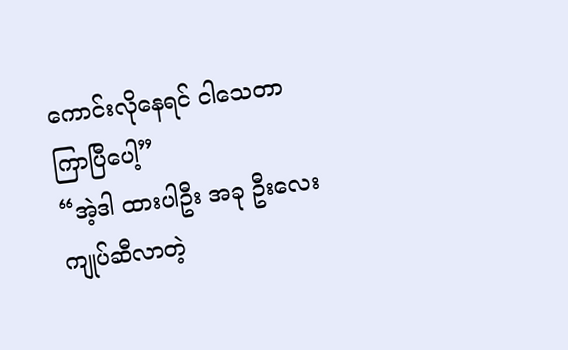ကောင်းလိုနေရင် ငါသေတာကြာပြီပေါ့”
“အဲ့ဒါ ထားပါဦး အခု ဦးလေး ကျုပ်ဆီလာတဲ့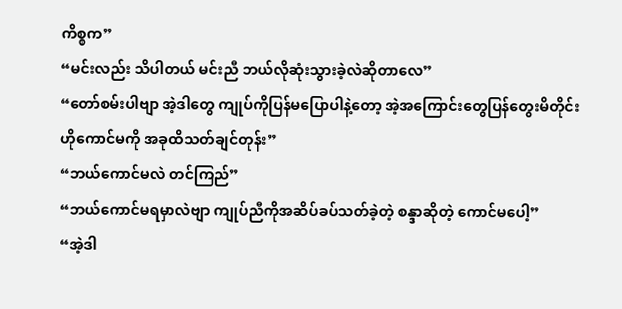ကိစ္စက”
“မင်းလည်း သိပါတယ် မင်းညီ ဘယ်လိုဆုံးသွားခဲ့လဲဆိုတာလေ”
“တော်စမ်းပါဗျာ အဲ့ဒါတွေ ကျုပ်ကိုပြန်မပြောပါနဲ့တော့ အဲ့အကြောင်းတွေပြန်တွေးမိတိုင်း ဟိုကောင်မကို အခုထိသတ်ချင်တုန်း”
“ဘယ်ကောင်မလဲ တင်ကြည်”
“ဘယ်ကောင်မရမှာလဲဗျာ ကျုပ်ညီကိုအဆိပ်ခပ်သတ်ခဲ့တဲ့ စန္ဒာဆိုတဲ့ ကောင်မပေါ့”
“အဲ့ဒါ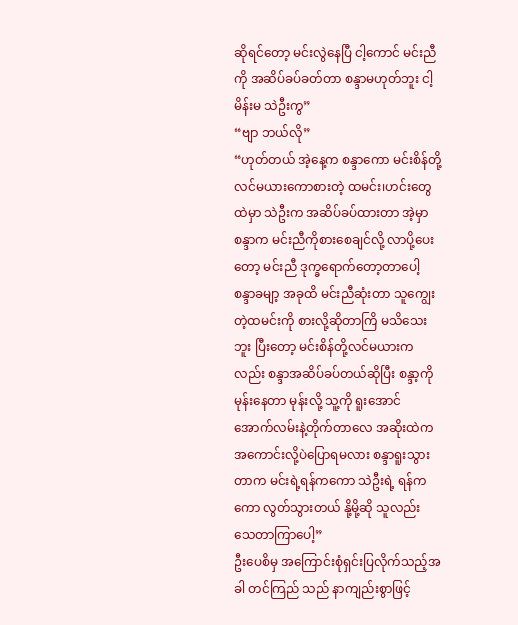ဆိုရင်တော့ မင်းလွဲနေပြီ ငါ့ကောင် မင်းညီကို အဆိပ်ခပ်ခတ်တာ စန္ဒာမဟုတ်ဘူး ငါ့မိန်းမ သဲဦးကွ”
“ဗျာ ဘယ်လို”
“ဟုတ်တယ် အဲ့နေ့က စန္ဒာကော မင်းစိန်တို့လင်မယားကောစားတဲ့ ထမင်း၊ဟင်းတွေထဲမှာ သဲဦးက အဆိပ်ခပ်ထားတာ အဲ့မှာ စန္ဒာက မင်းညီကိုစားစေချင်လို့ လာပို့ပေးတော့ မင်းညီ ဒုက္ခရောက်တော့တာပေါ့ စန္ဒာခမျာ့ အခုထိ မင်းညီဆုံးတာ သူကျွေးတဲ့ထမင်းကို စားလို့ဆိုတာကြိ မသိသေးဘူး ပြီးတော့ မင်းစိန်တို့လင်မယားကလည်း စန္ဒာအဆိပ်ခပ်တယ်ဆိုပြီး စန္ဒာ့ကိုမုန်းနေတာ မုန်းလို့ သူ့ကို ရူးအောင် အောက်လမ်းနဲ့တိုက်တာလေ အဆိုးထဲက အကောင်းလို့ပဲပြောရမလား စန္ဒာရူးသွားတာက မင်းရဲ့ရန်ကကော သဲဦးရဲ့ ရန်ကကော လွတ်သွားတယ် နို့မို့ဆို သူလည်း သေတာကြာပေါ့”
ဦးပေစိမှ အကြောင်းစုံရှင်းပြလိုက်သည့်အခါ တင်ကြည် သည် နာကျည်းစွာဖြင့်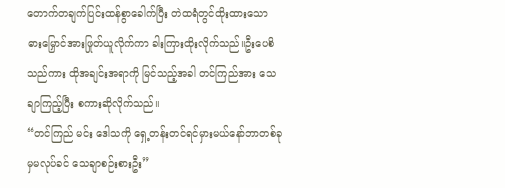တောက်တချက်ပြင်းထန်စွာခေါက်ပြီး တဲထရံတွင်ထိုးထားသော ဓားမြှောင်အားဖြုတ်ယူလိုက်ကာ ခါးကြားထိုးလိုက်သည်။ဦးပေစိသည်ကား ထိုအချင်းအရာကို မြင်သည့်အခါ တင်ကြည်အား သေချာကြည့်ပြီး စကားဆိုလိုက်သည်။
“တင်ကြည် မင်း ဒေါသကို ရှေ့တန်းတင်ရင်မှားမယ်နော်ဘာတစ်ခုမှမလုပ်ခင် သေချာစဉ်းစားဦး”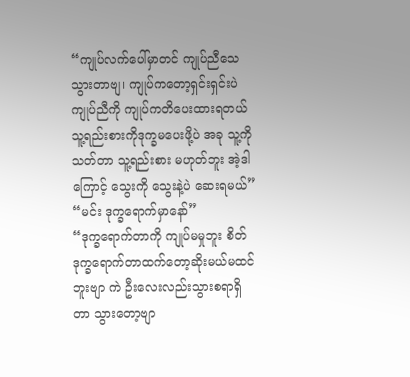“ကျုပ်လက်ပေါ်မှာတင် ကျုပ်ညီသေသွားတာဗျ၊ ကျုပ်ကတော့ရှင်းရှင်းပဲ ကျုပ်ညီကို ကျုပ်ကတိပေးထားရတယ် သူ့ရည်းစားကိုဒုက္ခမပေးဖို့ပဲ အခု သူ့ကိုသတ်တာ သူ့ရည်းစား မဟုတ်ဘူး အဲ့ဒါကြောင့် သွေးကို သွေးနဲ့ပဲ ဆေးရမယ်”
“မင်း ဒုက္ခရောက်မှာနော်”
“ဒုက္ခရောက်တာကို ကျုပ်မမှုဘူး စိတ်ဒုက္ခရောက်တာထက်တော့ဆိုးမယ်မထင်ဘူးဗျာ ကဲ ဦးလေးလည်းသွားစရာရှိတာ သွားတော့ဗျာ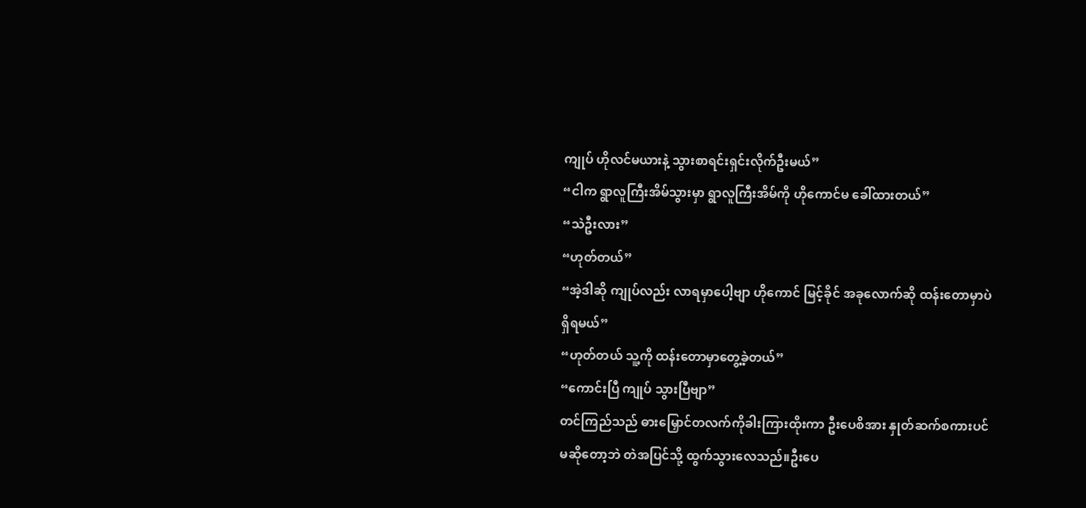ကျုပ် ဟိုလင်မယားနဲ့ သွားစာရင်းရှင်းလိုက်ဦးမယ်”
“ငါက ရွာလူကြီးအိမ်သွားမှာ ရွာလူကြီးအိမ်ကို ဟိုကောင်မ ခေါ်ထားတယ်”
“သဲဦးလား”
“ဟုတ်တယ်”
“အဲ့ဒါဆို ကျုပ်လည်း လာရမှာပေါ့ဗျာ ဟိုကောင် မြင့်ခိုင် အခုလောက်ဆို ထန်းတောမှာပဲရှိရမယ်”
“ဟုတ်တယ် သူ့ကို ထန်းတောမှာတွေ့ခဲ့တယ်”
“ကောင်းပြီ ကျုပ် သွားပြီဗျာ”
တင်ကြည်သည် ဓားမြှောင်တလက်ကိုခါးကြားထိုးကာ ဦးပေစိအား နှုတ်ဆက်စကားပင်မဆိုတော့ဘဲ တဲအပြင်သို့ ထွက်သွားလေသည်။ဦးပေ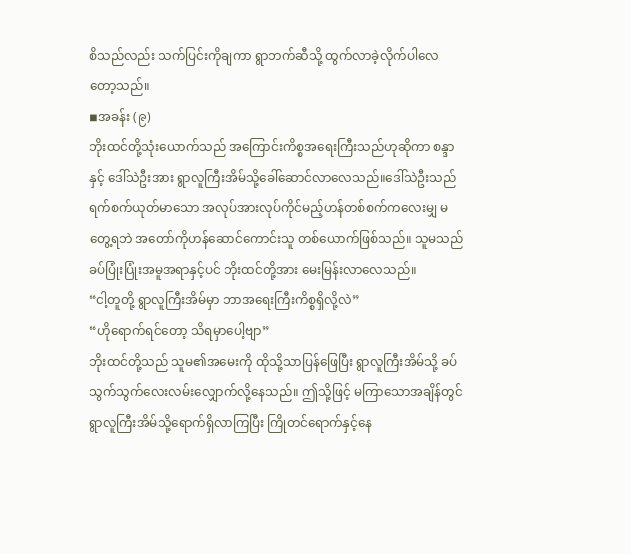စိသည်လည်း သက်ပြင်းကိုချကာ ရွာဘက်ဆီသို့ ထွက်လာခဲ့လိုက်ပါလေတော့သည်။
◾အခန်း (၉)
ဘိုးထင်တို့သုံးယောက်သည် အကြောင်းကိစ္စအရေးကြီးသည်ဟုဆိုကာ စန္ဒာနှင့် ဒေါ်သဲဦးအား ရွာလူကြီးအိမ်သို့ခေါ်ဆောင်လာလေသည်။ဒေါ်သဲဦးသည် ရက်စက်ယုတ်မာသော အလုပ်အားလုပ်ကိုင်မည့်ဟန်တစ်စက်ကလေးမျှ မတွေ့ရဘဲ အတော်ကိုဟန်ဆောင်ကောင်းသူ တစ်ယောက်ဖြစ်သည်။ သူမသည် ခပ်ပြုံးပြုံးအမူအရာနှင့်ပင် ဘိုးထင်တို့အား မေးမြန်းလာလေသည်။
“ငါ့တူတို့ ရွာလူကြီးအိမ်မှာ ဘာအရေးကြီးကိစ္စရှိလို့လဲ”
“ဟိုရောက်ရင်တော့ သိရမှာပေါ့ဗျာ”
ဘိုးထင်တို့သည် သူမ၏အမေးကို ထိုသို့သာပြန်ဖြေပြီး ရွာလူကြီးအိမ်သို့ ခပ်သွက်သွက်လေးလမ်းလျှောက်လို့နေသည်။ ဤသို့ဖြင့် မကြာသောအချိန်တွင် ရွာလူကြီးအိမ်သို့ရောက်ရှိလာကြပြီး ကြိုတင်ရောက်နှင့်နေ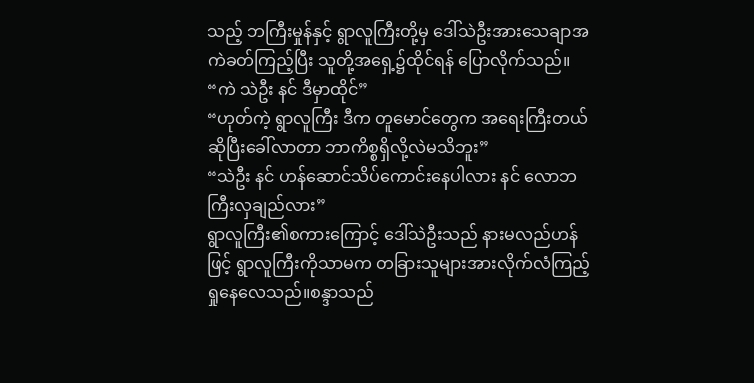သည့် ဘကြီးမှုန်နှင့် ရွာလူကြီးတို့မှ ဒေါ်သဲဦးအားသေချာအကဲခတ်ကြည့်ပြီး သူတို့အရှေ့၌ထိုင်ရန် ပြောလိုက်သည်။
“ကဲ သဲဦး နင် ဒီမှာထိုင်”
“ဟုတ်ကဲ့ ရွာလူကြီး ဒီက တူမောင်တွေက အရေးကြီးတယ်ဆိုပြီးခေါ်လာတာ ဘာကိစ္စရှိလို့လဲမသိဘူး”
“သဲဦး နင် ဟန်ဆောင်သိပ်ကောင်းနေပါလား နင် လောဘကြီးလှချည်လား”
ရွာလူကြီး၏စကားကြောင့် ဒေါ်သဲဦးသည် နားမလည်ဟန်ဖြင့် ရွာလူကြီးကိုသာမက တခြားသူများအားလိုက်လံကြည့်ရှုနေလေသည်။စန္ဒာသည်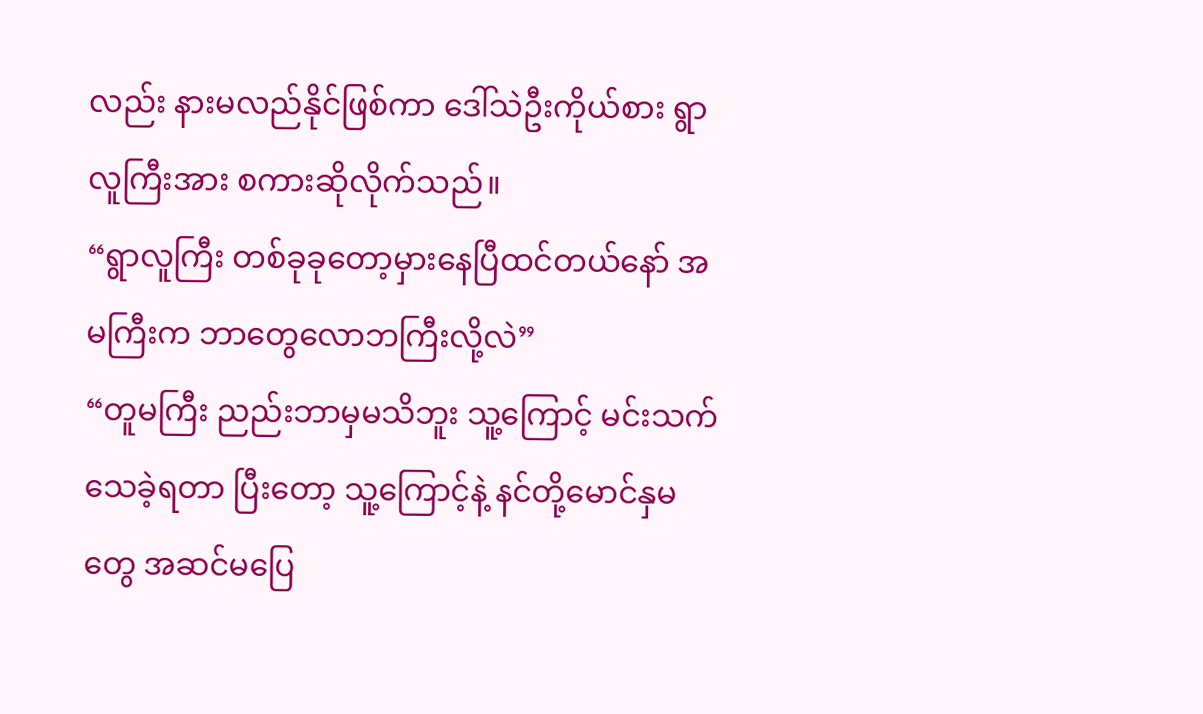လည်း နားမလည်နိုင်ဖြစ်ကာ ဒေါ်သဲဦးကိုယ်စား ရွာလူကြီးအား စကားဆိုလိုက်သည်။
“ရွာလူကြီး တစ်ခုခုတော့မှားနေပြီထင်တယ်နော် အမကြီးက ဘာတွေလောဘကြီးလို့လဲ”
“တူမကြီး ညည်းဘာမှမသိဘူး သူ့ကြောင့် မင်းသက်သေခဲ့ရတာ ပြီးတော့ သူ့ကြောင့်နဲ့ နင်တို့မောင်နှမတွေ အဆင်မပြေ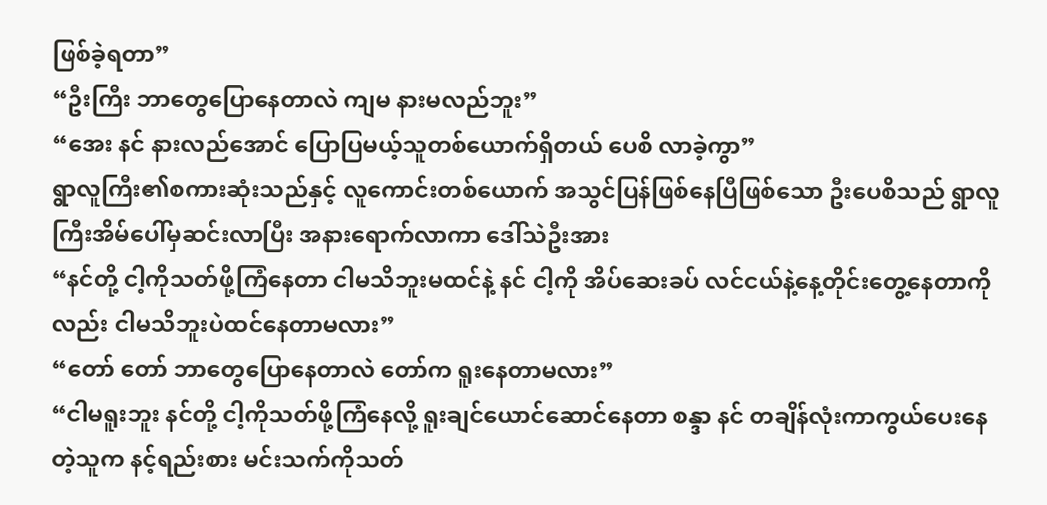ဖြစ်ခဲ့ရတာ”
“ဦးကြီး ဘာတွေပြောနေတာလဲ ကျမ နားမလည်ဘူး”
“အေး နင် နားလည်အောင် ပြောပြမယ့်သူတစ်ယောက်ရှိတယ် ပေစိ လာခဲ့ကွာ”
ရွာလူကြီး၏စကားဆုံးသည်နှင့် လူကောင်းတစ်ယောက် အသွင်ပြန်ဖြစ်နေပြီဖြစ်သော ဦးပေစိသည် ရွာလူကြီးအိမ်ပေါ်မှဆင်းလာပြီး အနားရောက်လာကာ ဒေါ်သဲဦးအား
“နင်တို့ ငါ့ကိုသတ်ဖို့ကြံနေတာ ငါမသိဘူးမထင်နဲ့ နင် ငါ့ကို အိပ်ဆေးခပ် လင်ငယ်နဲ့နေ့တိုင်းတွေ့နေတာကိုလည်း ငါမသိဘူးပဲထင်နေတာမလား”
“တော် တော် ဘာတွေပြောနေတာလဲ တော်က ရူးနေတာမလား”
“ငါမရူးဘူး နင်တို့ ငါ့ကိုသတ်ဖို့ကြံနေလို့ ရူးချင်ယောင်ဆောင်နေတာ စန္ဒာ နင် တချိန်လုံးကာကွယ်ပေးနေတဲ့သူက နင့်ရည်းစား မင်းသက်ကိုသတ်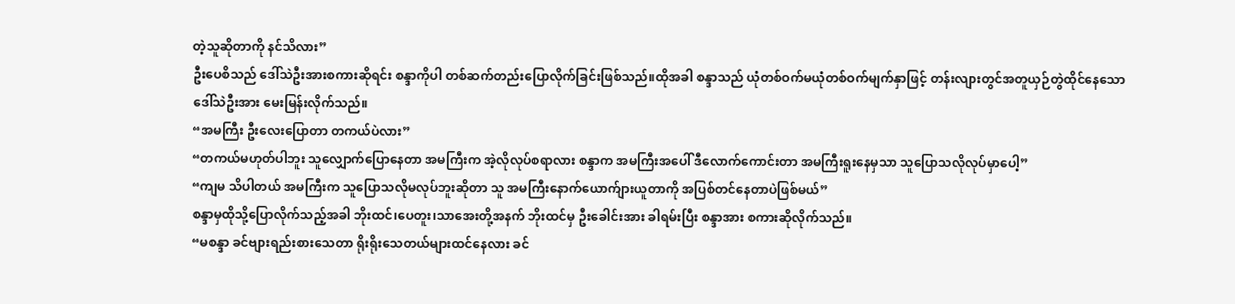တဲ့သူဆိုတာကို နင်သိလား”
ဦးပေစိသည် ဒေါ်သဲဦးအားစကားဆိုရင်း စန္ဒာကိုပါ တစ်ဆက်တည်းပြောလိုက်ခြင်းဖြစ်သည်။ထိုအခါ စန္ဒာသည် ယုံတစ်ဝက်မယုံတစ်ဝက်မျက်နှာဖြင့် တန်းလျားတွင်အတူယှဉ်တွဲထိုင်နေသော ဒေါ်သဲဦးအား မေးမြန်းလိုက်သည်။
“အမကြီး ဦးလေးပြောတာ တကယ်ပဲလား”
“တကယ်မဟုတ်ပါဘူး သူလျှောက်ပြောနေတာ အမကြီးက အဲ့လိုလုပ်စရာလား စန္ဒာက အမကြီးအပေါ် ဒီလောက်ကောင်းတာ အမကြီးရူးနေမှသာ သူပြောသလိုလုပ်မှာပေါ့”
“ကျမ သိပါတယ် အမကြီးက သူပြောသလိုမလုပ်ဘူးဆိုတာ သူ အမကြီးနောက်ယောက်ျားယူတာကို အပြစ်တင်နေတာပဲဖြစ်မယ်”
စန္ဒာမှထိုသို့ပြောလိုက်သည့်အခါ ဘိုးထင်၊ပေတူး၊သာအေးတို့အနက် ဘိုးထင်မှ ဦးခေါင်းအား ခါရမ်းပြီး စန္ဒာအား စကားဆိုလိုက်သည်။
“မစန္ဒာ ခင်ဗျားရည်းစားသေတာ ရိုးရိုးသေတယ်များထင်နေလား ခင်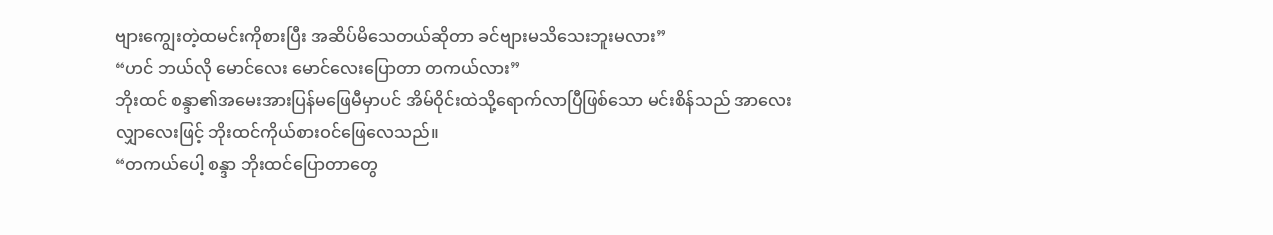ဗျားကျွေးတဲ့ထမင်းကိုစားပြီး အဆိပ်မိသေတယ်ဆိုတာ ခင်ဗျားမသိသေးဘူးမလား”
“ဟင် ဘယ်လို မောင်လေး မောင်လေးပြောတာ တကယ်လား”
ဘိုးထင် စန္ဒာ၏အမေးအားပြန်မဖြေမီမှာပင် အိမ်ဝိုင်းထဲသို့ရောက်လာပြီဖြစ်သော မင်းစိန်သည် အာလေးလျှာလေးဖြင့် ဘိုးထင်ကိုယ်စားဝင်ဖြေလေသည်။
“တကယ်ပေါ့ စန္ဒာ ဘိုးထင်ပြောတာတွေ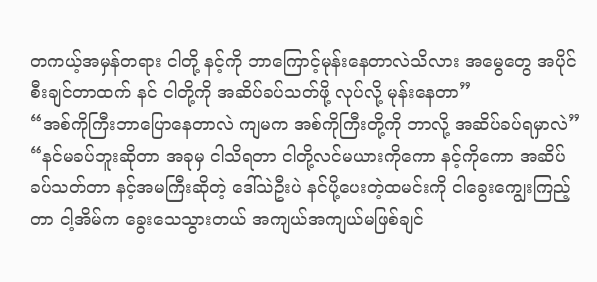တကယ့်အမှန်တရား ငါတို့ နင့်ကို ဘာကြောင့်မုန်းနေတာလဲသိလား အမွေတွေ အပိုင်စီးချင်တာထက် နင် ငါတို့ကို အဆိပ်ခပ်သတ်ဖို့ လုပ်လို့ မုန်းနေတာ”
“အစ်ကိုကြီးဘာပြောနေတာလဲ ကျမက အစ်ကိုကြီးတို့ကို ဘာလို့ အဆိပ်ခပ်ရမှာလဲ”
“နင်မခပ်ဘူးဆိုတာ အခုမှ ငါသိရတာ ငါတို့လင်မယားကိုကော နင့်ကိုကော အဆိပ်ခပ်သတ်တာ နင့်အမကြီးဆိုတဲ့ ဒေါ်သဲဦးပဲ နင်ပို့ပေးတဲ့ထမင်းကို ငါခွေးကျွေးကြည့်တာ ငါ့အိမ်က ခွေးသေသွားတယ် အကျယ်အကျယ်မဖြစ်ချင်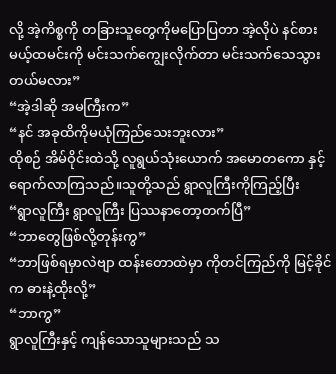လို့ အဲ့ကိစ္စကို တခြားသူတွေကိုမပြောပြတာ အဲ့လိုပဲ နင်စားမယ့်ထမင်းကို မင်းသက်ကျွေးလိုက်တာ မင်းသက်သေသွားတယ်မလား”
“အဲ့ဒါဆို အမကြီးက”
“နင် အခုထိကိုမယုံကြည်သေးဘူးလား”
ထိုစဉ် အိမ်ဝိုင်းထဲသို့ လူရွယ်သုံးယောက် အမောတကော နှင့်ရောက်လာကြသည်။သူတို့သည် ရွာလူကြီးကိုကြည့်ပြီး
“ရွာလူကြီး ရွာလူကြီး ပြဿနာတော့တက်ပြီ”
“ဘာတွေဖြစ်လို့တုန်းကွ”
“ဘာဖြစ်ရမှာလဲဗျာ ထန်းတောထဲမှာ ကိုတင်ကြည်ကို မြင့်ခိုင်က ဓားနဲ့ထိုးလို့”
“ဘာကွ”
ရွာလူကြီးနှင့် ကျန်သောသူများသည် သ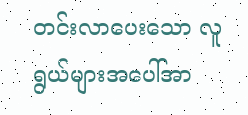တင်းလာပေးသော လူရွယ်များအပေါ်အာ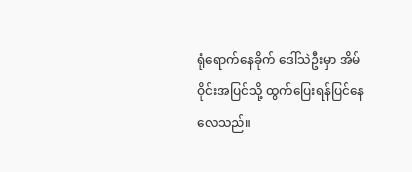ရုံရောက်နေခိုက် ဒေါ်သဲဦးမှာ အိမ်ဝိုင်းအပြင်သို့ ထွက်ပြေးရန်ပြင်နေလေသည်။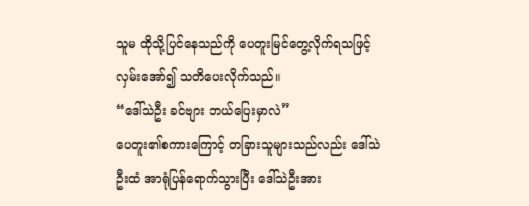သူမ ထိုသို့ပြင်နေသည်ကို ပေတူးမြင်တွေ့လိုက်ရသဖြင့် လှမ်းအော်၍ သတိပေးလိုက်သည်။
“ဒေါ်သဲဦး ခင်ဗျား ဘယ်ပြေးမှာလဲ”
ပေတူး၏စကားကြောင့် တခြားသူများသည်လည်း ဒေါ်သဲဦးထံ အာရုံပြန်ရောက်သွားပြီး ဒေါ်သဲဦးအား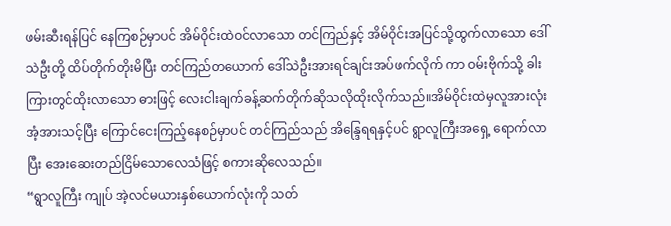ဖမ်းဆီးရန်ပြင် နေကြစဉ်မှာပင် အိမ်ဝိုင်းထဲဝင်လာသော တင်ကြည်နှင့် အိမ်ဝိုင်းအပြင်သို့ထွက်လာသော ဒေါ်သဲဦးတို့ ထိပ်တိုက်တိုးမိပြီး တင်ကြည်တယောက် ဒေါ်သဲဦးအားရင်ချင်းအပ်ဖက်လိုက် ကာ ဝမ်းဗိုက်သို့ ခါးကြားတွင်ထိုးလာသော ဓားဖြင့် လေးငါးချက်ခန့်ဆက်တိုက်ဆိုသလိုထိုးလိုက်သည်။အိမ်ဝိုင်းထဲမှလူအားလုံး အံ့အားသင့်ပြီး ကြောင်ငေးကြည့်နေစဉ်မှာပင် တင်ကြည်သည် အိန္ဒြေရရနှင့်ပင် ရွာလူကြီးအရှေ့ ရောက်လာပြီး အေးဆေးတည်ငြိမ်သောလေသံဖြင့် စကားဆိုလေသည်။
“ရွာလူကြီး ကျုပ် အဲ့လင်မယားနှစ်ယောက်လုံးကို သတ်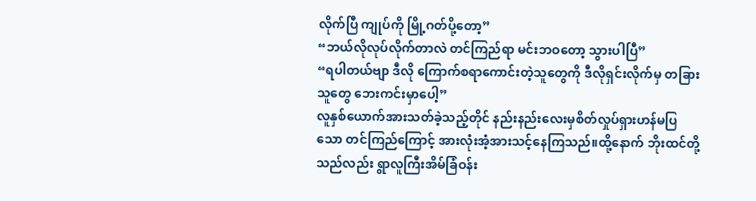လိုက်ပြီ ကျုပ်ကို မြို့ဂတ်ပို့တော့”
“ဘယ်လိုလုပ်လိုက်တာလဲ တင်ကြည်ရာ မင်းဘဝတော့ သွားပါပြီ”
“ရပါတယ်ဗျာ ဒီလို ကြောက်စရာကောင်းတဲ့သူတွေကို ဒီလိုရှင်းလိုက်မှ တခြားသူတွေ ဘေးကင်းမှာပေါ့”
လူနှစ်ယောက်အားသတ်ခဲ့သည့်တိုင် နည်းနည်းလေးမှစိတ်လှုပ်ရှားဟန်မပြသော တင်ကြည်ကြောင့် အားလုံးအံ့အားသင့်နေကြသည်။ထို့နောက် ဘိုးထင်တို့သည်လည်း ရွာလူကြီးအိမ်ခြံဝန်း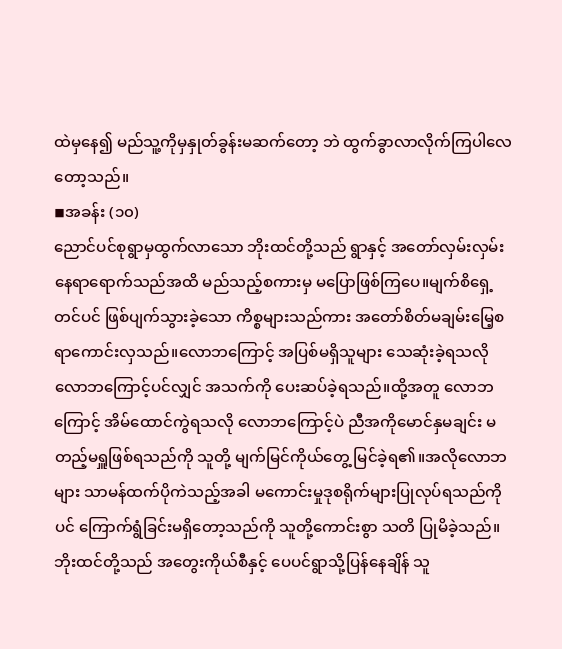ထဲမှနေ၍ မည်သူ့ကိုမှနှုတ်ခွန်းမဆက်တော့ ဘဲ ထွက်ခွာလာလိုက်ကြပါလေတော့သည်။
◾အခန်း (၁၀)
ညောင်ပင်စုရွာမှထွက်လာသော ဘိုးထင်တို့သည် ရွာနှင့် အတော်လှမ်းလှမ်းနေရာရောက်သည်အထိ မည်သည့်စကားမှ မပြောဖြစ်ကြပေ။မျက်စိရှေ့တင်ပင် ဖြစ်ပျက်သွားခဲ့သော ကိစ္စများသည်ကား အတော်စိတ်မချမ်းမြေ့စရာကောင်းလှသည်။လောဘကြောင့် အပြစ်မရှိသူများ သေဆုံးခဲ့ရသလို လောဘကြောင့်ပင်လျှင် အသက်ကို ပေးဆပ်ခဲ့ရသည်။ထို့အတူ လောဘကြောင့် အိမ်ထောင်ကွဲရသလို လောဘကြောင့်ပဲ ညီအကိုမောင်နှမချင်း မတည့်မရှူဖြစ်ရသည်ကို သူတို့ မျက်မြင်ကိုယ်တွေ့ မြင်ခဲ့ရ၏။အလိုလောဘများ သာမန်ထက်ပိုကဲသည့်အခါ မကောင်းမှုဒုစရိုက်များပြုလုပ်ရသည်ကိုပင် ကြောက်ရွံခြင်းမရှိတော့သည်ကို သူတို့ကောင်းစွာ သတိ ပြုမိခဲ့သည်။ဘိုးထင်တို့သည် အတွေးကိုယ်စီနှင့် ပေပင်ရွာသို့ပြန်နေချိန် သူ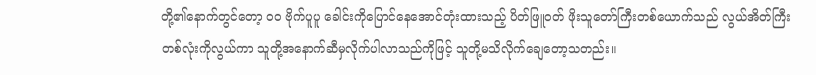တို့၏နောက်တွင်တော့ ဝဝ ဗိုက်ပူပူ ခေါင်းကိုပြောင်နေအောင်တုံးထားသည့် ပိတ်ဖြူဝတ် ဖိုးသူတော်ကြီးတစ်ယောက်သည် လွယ်အိတ်ကြီးတစ်လုံးကိုလွယ်ကာ သူတို့အနောက်ဆီမှလိုက်ပါလာသည်ကိုဖြင့် သူတို့မသိလိုက်ချေတော့သတည်း။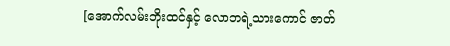[အောက်လမ်းဘိုးထင်နှင့် လောဘရဲ့သားကောင် ဇာတ်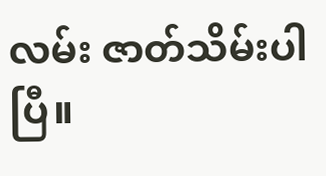လမ်း ဇာတ်သိမ်းပါပြီ။